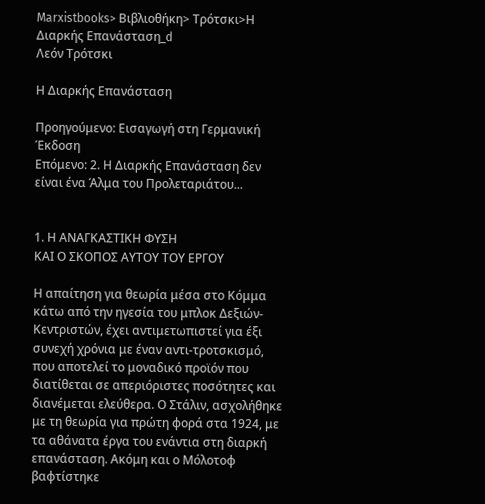Marxistbooks> Βιβλιοθήκη> Τρότσκι>Η Διαρκής Επανάσταση_d
Λεόν Τρότσκι

Η Διαρκής Επανάσταση

Προηγούμενο: Εισαγωγή στη Γερμανική Έκδοση
Επόμενο: 2. Η Διαρκής Επανάσταση δεν είναι ένα Άλμα του Προλεταριάτου...


1. Η ΑΝΑΓΚΑΣΤΙΚΗ ΦΥΣΗ
ΚΑΙ Ο ΣΚΟΠΟΣ ΑΥΤΟΥ ΤΟΥ ΕΡΓΟΥ

Η απαίτηση για θεωρία μέσα στο Κόμμα κάτω από την ηγεσία του μπλοκ Δεξιών-Κεντριστών, έχει αντιμετωπιστεί για έξι συνεχή χρόνια με έναν αντι-τροτσκισμό, που αποτελεί το μοναδικό προϊόν που διατίθεται σε απεριόριστες ποσότητες και διανέμεται ελεύθερα. Ο Στάλιν, ασχολήθηκε με τη θεωρία για πρώτη φορά στα 1924, με τα αθάνατα έργα του ενάντια στη διαρκή επανάσταση. Ακόμη και ο Μόλοτοφ βαφτίστηκε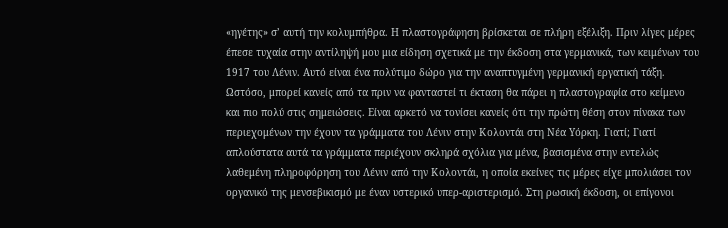«ηγέτης» σ’ αυτή την κολυμπήθρα. Η πλαστογράφηση βρίσκεται σε πλήρη εξέλιξη. Πριν λίγες μέρες έπεσε τυχαία στην αντίληψή μου μια είδηση σχετικά με την έκδοση στα γερμανικά, των κειμένων του 1917 του Λένιν. Αυτό είναι ένα πολύτιμο δώρο για την αναπτυγμένη γερμανική εργατική τάξη. Ωστόσο, μπορεί κανείς από τα πριν να φανταστεί τι έκταση θα πάρει η πλαστογραφία στο κείμενο και πιο πολύ στις σημειώσεις. Είναι αρκετό να τονίσει κανείς ότι την πρώτη θέση στον πίνακα των περιεχομένων την έχουν τα γράμματα του Λένιν στην Κολοντάι στη Νέα Υόρκη. Γιατί; Γιατί απλούστατα αυτά τα γράμματα περιέχουν σκληρά σχόλια για μένα, βασισμένα στην εντελώς λαθεμένη πληροφόρηση του Λένιν από την Κολοντάι, η οποία εκείνες τις μέρες είχε μπολιάσει τον οργανικό της μενσεβικισμό με έναν υστερικό υπερ-αριστερισμό. Στη ρωσική έκδοση, οι επίγονοι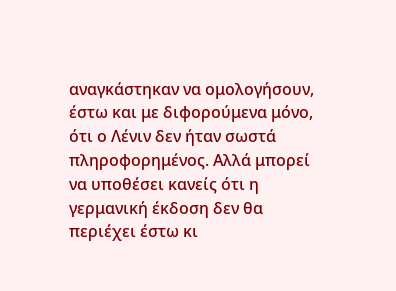αναγκάστηκαν να ομολογήσουν, έστω και με διφορούμενα μόνο, ότι ο Λένιν δεν ήταν σωστά πληροφορημένος. Αλλά μπορεί να υποθέσει κανείς ότι η γερμανική έκδοση δεν θα περιέχει έστω κι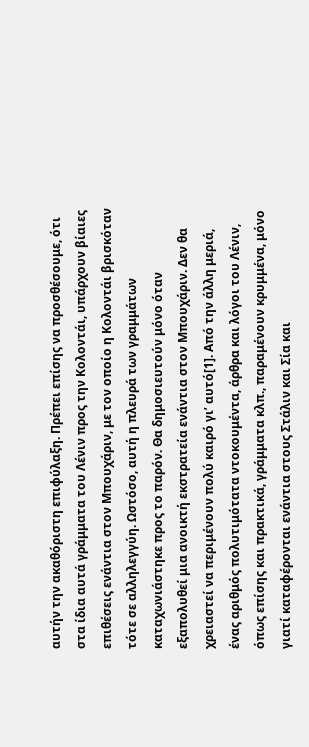αυτήν την ακαθόριστη επιφύλαξη. Πρέπει επίσης να προσθέσουμε, ότι στα ίδια αυτά γράμματα του Λένιν προς την Κολοντάι, υπάρχουν βίαιες επιθέσεις ενάντια στον Μπουχάριν, με τον οποίο η Κολοντάι βρισκόταν τότε σε αλληλεγγύη. Ωστόσο, αυτή η πλευρά των γραμμάτων καταχωνιάστηκε προς το παρόν. Θα δημοσιευτούν μόνο όταν εξαπολυθεί μια ανοικτή εκστρατεία ενάντια στον Μπουχάριν. Δεν θα χρειαστεί να περιμένουν πολύ καιρό γι’ αυτό[1]. Από την άλλη μεριά, ένας αριθμός πολυτιμότατα ντοκουμέντα, άρθρα και λόγοι του Λένιν, όπως επίσης και πρακτικά, γράμματα κλπ., παραμένουν κρυμμένα, μόνο γιατί καταφέρονται ενάντια στους Στάλιν και Σία και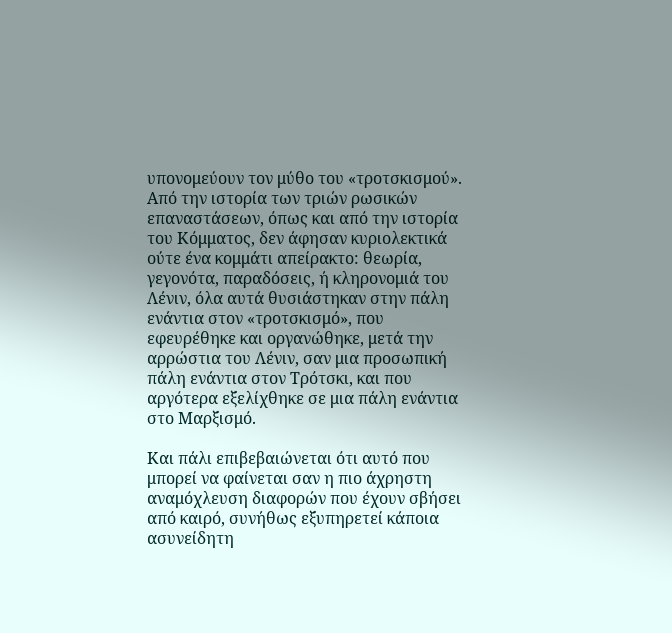υπονομεύουν τον μύθο του «τροτσκισμού». Από την ιστορία των τριών ρωσικών επαναστάσεων, όπως και από την ιστορία του Κόμματος, δεν άφησαν κυριολεκτικά ούτε ένα κομμάτι απείρακτο: θεωρία, γεγονότα, παραδόσεις, ή κληρονομιά του Λένιν, όλα αυτά θυσιάστηκαν στην πάλη ενάντια στον «τροτσκισμό», που εφευρέθηκε και οργανώθηκε, μετά την αρρώστια του Λένιν, σαν μια προσωπική πάλη ενάντια στον Τρότσκι, και που αργότερα εξελίχθηκε σε μια πάλη ενάντια στο Μαρξισμό.

Και πάλι επιβεβαιώνεται ότι αυτό που μπορεί να φαίνεται σαν η πιο άχρηστη αναμόχλευση διαφορών που έχουν σβήσει από καιρό, συνήθως εξυπηρετεί κάποια ασυνείδητη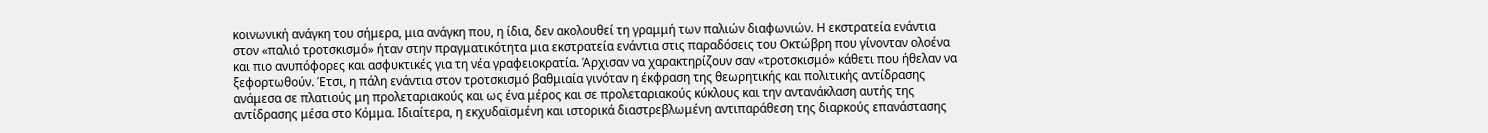κοινωνική ανάγκη του σήμερα, μια ανάγκη που, η ίδια, δεν ακολουθεί τη γραμμή των παλιών διαφωνιών. Η εκστρατεία ενάντια στον «παλιό τροτσκισμό» ήταν στην πραγματικότητα μια εκστρατεία ενάντια στις παραδόσεις του Οκτώβρη που γίνονταν ολοένα και πιο ανυπόφορες και ασφυκτικές για τη νέα γραφειοκρατία. Άρχισαν να χαρακτηρίζουν σαν «τροτσκισμό» κάθετι που ήθελαν να ξεφορτωθούν. Έτσι, η πάλη ενάντια στον τροτσκισμό βαθμιαία γινόταν η έκφραση της θεωρητικής και πολιτικής αντίδρασης ανάμεσα σε πλατιούς μη προλεταριακούς και ως ένα μέρος και σε προλεταριακούς κύκλους και την αντανάκλαση αυτής της αντίδρασης μέσα στο Κόμμα. Ιδιαίτερα, η εκχυδαϊσμένη και ιστορικά διαστρεβλωμένη αντιπαράθεση της διαρκούς επανάστασης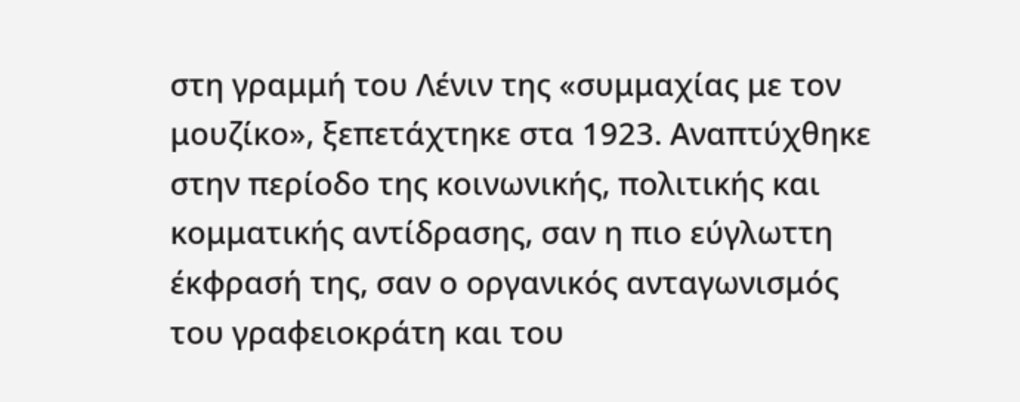στη γραμμή του Λένιν της «συμμαχίας με τον μουζίκο», ξεπετάχτηκε στα 1923. Αναπτύχθηκε στην περίοδο της κοινωνικής, πολιτικής και κομματικής αντίδρασης, σαν η πιο εύγλωττη έκφρασή της, σαν ο οργανικός ανταγωνισμός του γραφειοκράτη και του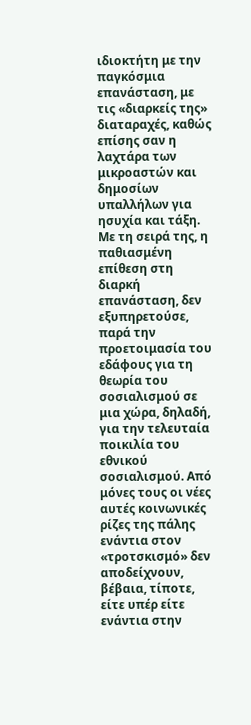ιδιοκτήτη με την παγκόσμια επανάσταση, με τις «διαρκείς της» διαταραχές, καθώς επίσης σαν η λαχτάρα των μικροαστών και δημοσίων υπαλλήλων για ησυχία και τάξη. Με τη σειρά της, η παθιασμένη επίθεση στη διαρκή επανάσταση, δεν εξυπηρετούσε, παρά την προετοιμασία του εδάφους για τη θεωρία του σοσιαλισμού σε μια χώρα, δηλαδή, για την τελευταία ποικιλία του εθνικού σοσιαλισμού. Από μόνες τους οι νέες αυτές κοινωνικές ρίζες της πάλης ενάντια στον «τροτσκισμό» δεν αποδείχνουν, βέβαια, τίποτε, είτε υπέρ είτε ενάντια στην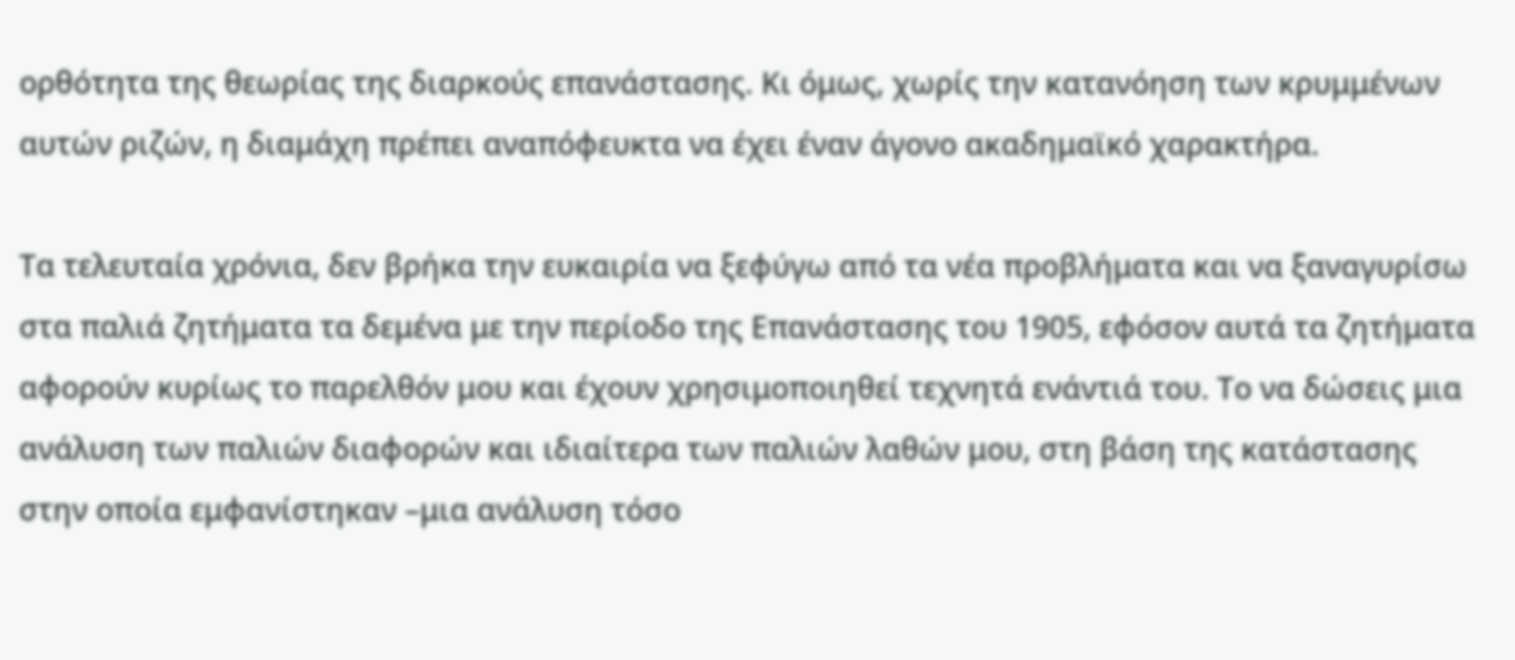ορθότητα της θεωρίας της διαρκούς επανάστασης. Κι όμως, χωρίς την κατανόηση των κρυμμένων αυτών ριζών, η διαμάχη πρέπει αναπόφευκτα να έχει έναν άγονο ακαδημαϊκό χαρακτήρα.

Τα τελευταία χρόνια, δεν βρήκα την ευκαιρία να ξεφύγω από τα νέα προβλήματα και να ξαναγυρίσω στα παλιά ζητήματα τα δεμένα με την περίοδο της Επανάστασης του 1905, εφόσον αυτά τα ζητήματα αφορούν κυρίως το παρελθόν μου και έχουν χρησιμοποιηθεί τεχνητά ενάντιά του. Το να δώσεις μια ανάλυση των παλιών διαφορών και ιδιαίτερα των παλιών λαθών μου, στη βάση της κατάστασης στην οποία εμφανίστηκαν –μια ανάλυση τόσο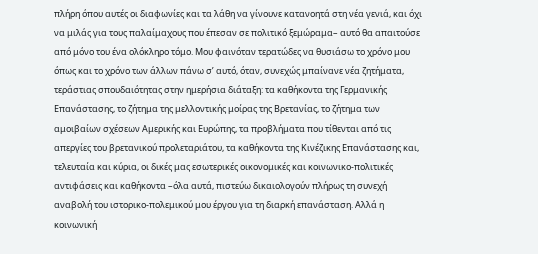πλήρη όπου αυτές οι διαφωνίες και τα λάθη να γίνουνε κατανοητά στη νέα γενιά, και όχι να μιλάς για τους παλαίμαχους που έπεσαν σε πολιτικό ξεμώραμα– αυτό θα απαιτούσε από μόνο του ένα ολόκληρο τόμο. Μου φαινόταν τερατώδες να θυσιάσω το χρόνο μου όπως και το χρόνο των άλλων πάνω σ’ αυτό, όταν, συνεχώς μπαίνανε νέα ζητήματα, τεράστιας σπουδαιότητας στην ημερήσια διάταξη: τα καθήκοντα της Γερμανικής Επανάστασης, το ζήτημα της μελλοντικής μοίρας της Βρετανίας, το ζήτημα των αμοιβαίων σχέσεων Αμερικής και Ευρώπης, τα προβλήματα που τίθενται από τις απεργίες του βρετανικού προλεταριάτου, τα καθήκοντα της Κινέζικης Επανάστασης και, τελευταία και κύρια, οι δικές μας εσωτερικές οικονομικές και κοινωνικο-πολιτικές αντιφάσεις και καθήκοντα –όλα αυτά, πιστεύω δικαιολογούν πλήρως τη συνεχή αναβολή του ιστορικο-πολεμικού μου έργου για τη διαρκή επανάσταση. Αλλά η κοινωνική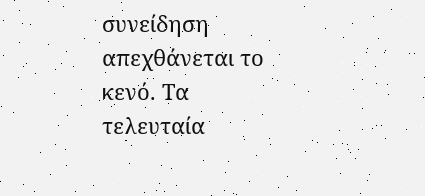συνείδηση απεχθάνεται το κενό. Τα τελευταία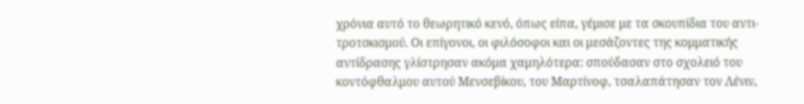χρόνια αυτό το θεωρητικό κενό, όπως είπα, γέμισε με τα σκουπίδια του αντι-τροτσκισμού. Οι επίγονοι, οι φιλόσοφοι και οι μεσάζοντες της κομματικής αντίδρασης γλίστρησαν ακόμα χαμηλότερα: σπούδασαν στο σχολειό του κοντόφθαλμου αυτού Μενσεβίκου, του Μαρτίνοφ, τσαλαπάτησαν τον Λένιν,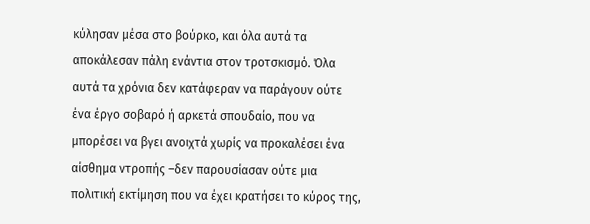κύλησαν μέσα στο βούρκο, και όλα αυτά τα αποκάλεσαν πάλη ενάντια στον τροτσκισμό. Όλα αυτά τα χρόνια δεν κατάφεραν να παράγουν ούτε ένα έργο σοβαρό ή αρκετά σπουδαίο, που να μπορέσει να βγει ανοιχτά χωρίς να προκαλέσει ένα αίσθημα ντροπής –δεν παρουσίασαν ούτε μια πολιτική εκτίμηση που να έχει κρατήσει το κύρος της,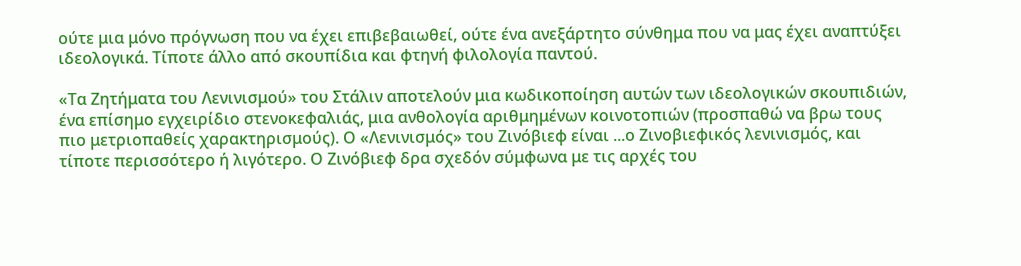ούτε μια μόνο πρόγνωση που να έχει επιβεβαιωθεί, ούτε ένα ανεξάρτητο σύνθημα που να μας έχει αναπτύξει ιδεολογικά. Τίποτε άλλο από σκουπίδια και φτηνή φιλολογία παντού.

«Τα Ζητήματα του Λενινισμού» του Στάλιν αποτελούν μια κωδικοποίηση αυτών των ιδεολογικών σκουπιδιών, ένα επίσημο εγχειρίδιο στενοκεφαλιάς, μια ανθολογία αριθμημένων κοινοτοπιών (προσπαθώ να βρω τους πιο μετριοπαθείς χαρακτηρισμούς). Ο «Λενινισμός» του Ζινόβιεφ είναι ...ο Ζινοβιεφικός λενινισμός, και τίποτε περισσότερο ή λιγότερο. Ο Ζινόβιεφ δρα σχεδόν σύμφωνα με τις αρχές του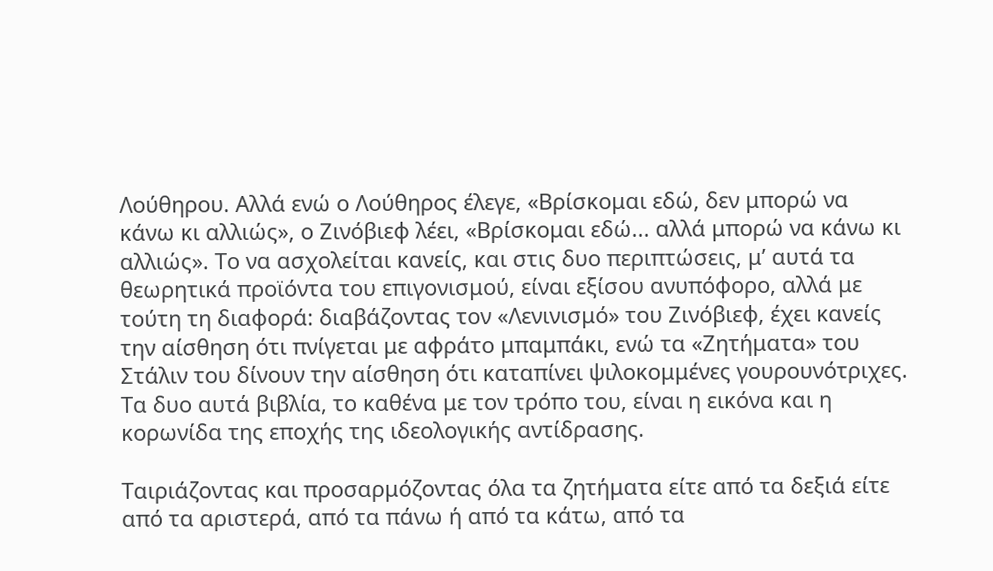Λούθηρου. Αλλά ενώ ο Λούθηρος έλεγε, «Βρίσκομαι εδώ, δεν μπορώ να κάνω κι αλλιώς», ο Ζινόβιεφ λέει, «Βρίσκομαι εδώ... αλλά μπορώ να κάνω κι αλλιώς». Το να ασχολείται κανείς, και στις δυο περιπτώσεις, μ’ αυτά τα θεωρητικά προϊόντα του επιγονισμού, είναι εξίσου ανυπόφορο, αλλά με τούτη τη διαφορά: διαβάζοντας τον «Λενινισμό» του Ζινόβιεφ, έχει κανείς την αίσθηση ότι πνίγεται με αφράτο μπαμπάκι, ενώ τα «Ζητήματα» του Στάλιν του δίνουν την αίσθηση ότι καταπίνει ψιλοκομμένες γουρουνότριχες. Τα δυο αυτά βιβλία, το καθένα με τον τρόπο του, είναι η εικόνα και η κορωνίδα της εποχής της ιδεολογικής αντίδρασης.

Ταιριάζοντας και προσαρμόζοντας όλα τα ζητήματα είτε από τα δεξιά είτε από τα αριστερά, από τα πάνω ή από τα κάτω, από τα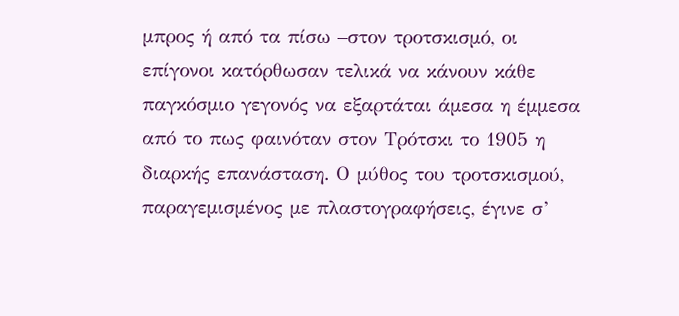μπρος ή από τα πίσω –στον τροτσκισμό, οι επίγονοι κατόρθωσαν τελικά να κάνουν κάθε παγκόσμιο γεγονός να εξαρτάται άμεσα η έμμεσα από το πως φαινόταν στον Τρότσκι το 1905 η διαρκής επανάσταση. Ο μύθος του τροτσκισμού, παραγεμισμένος με πλαστογραφήσεις, έγινε σ’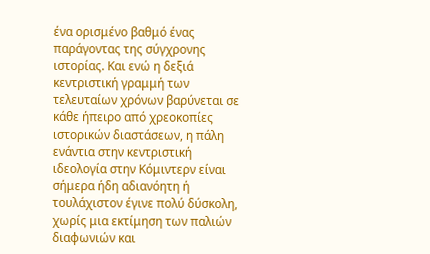ένα ορισμένο βαθμό ένας παράγοντας της σύγχρονης ιστορίας. Και ενώ η δεξιά κεντριστική γραμμή των τελευταίων χρόνων βαρύνεται σε κάθε ήπειρο από χρεοκοπίες ιστορικών διαστάσεων, η πάλη ενάντια στην κεντριστική ιδεολογία στην Κόμιντερν είναι σήμερα ήδη αδιανόητη ή τουλάχιστον έγινε πολύ δύσκολη, χωρίς μια εκτίμηση των παλιών διαφωνιών και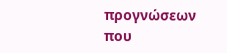προγνώσεων που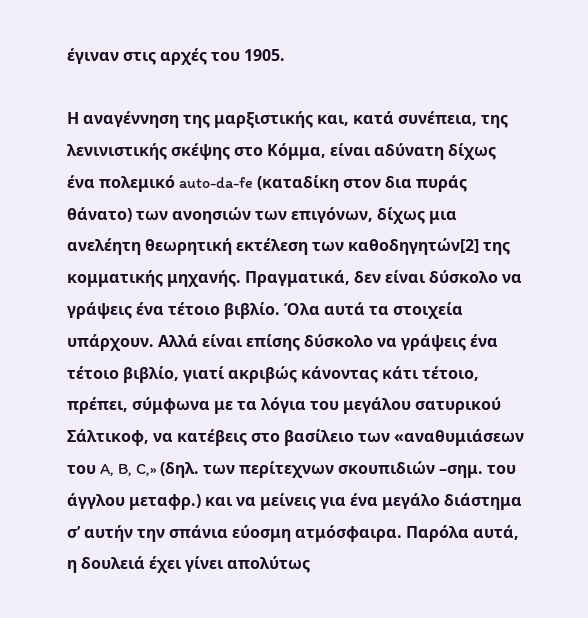έγιναν στις αρχές του 1905.

Η αναγέννηση της μαρξιστικής και, κατά συνέπεια, της λενινιστικής σκέψης στο Κόμμα, είναι αδύνατη δίχως ένα πολεμικό auto-da-fe (καταδίκη στον δια πυράς θάνατο) των ανοησιών των επιγόνων, δίχως μια ανελέητη θεωρητική εκτέλεση των καθοδηγητών[2] της κομματικής μηχανής. Πραγματικά, δεν είναι δύσκολο να γράψεις ένα τέτοιο βιβλίο. Όλα αυτά τα στοιχεία υπάρχουν. Αλλά είναι επίσης δύσκολο να γράψεις ένα τέτοιο βιβλίο, γιατί ακριβώς κάνοντας κάτι τέτοιο, πρέπει, σύμφωνα με τα λόγια του μεγάλου σατυρικού Σάλτικοφ, να κατέβεις στο βασίλειο των «αναθυμιάσεων του A, B, C,» (δηλ. των περίτεχνων σκουπιδιών –σημ. του άγγλου μεταφρ.) και να μείνεις για ένα μεγάλο διάστημα σ’ αυτήν την σπάνια εύοσμη ατμόσφαιρα. Παρόλα αυτά, η δουλειά έχει γίνει απολύτως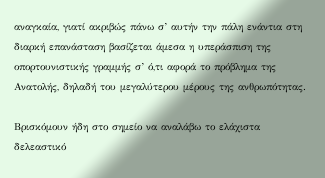αναγκαία, γιατί ακριβώς πάνω σ’ αυτήν την πάλη ενάντια στη διαρκή επανάσταση βασίζεται άμεσα η υπεράσπιση της οπορτουνιστικής γραμμής σ’ ό,τι αφορά το πρόβλημα της Ανατολής, δηλαδή του μεγαλύτερου μέρους της ανθρωπότητας.

Βρισκόμουν ήδη στο σημείο να αναλάβω το ελάχιστα δελεαστικό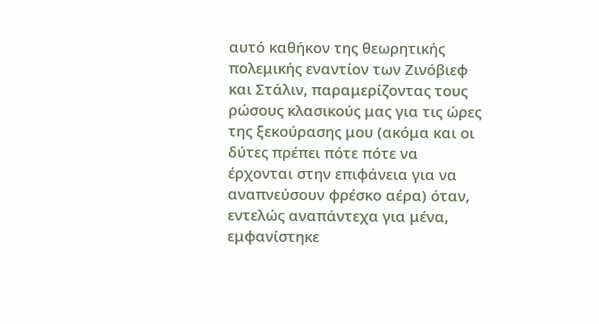αυτό καθήκον της θεωρητικής πολεμικής εναντίον των Ζινόβιεφ και Στάλιν, παραμερίζοντας τους ρώσους κλασικούς μας για τις ώρες της ξεκούρασης μου (ακόμα και οι δύτες πρέπει πότε πότε να έρχονται στην επιφάνεια για να αναπνεύσουν φρέσκο αέρα) όταν, εντελώς αναπάντεχα για μένα, εμφανίστηκε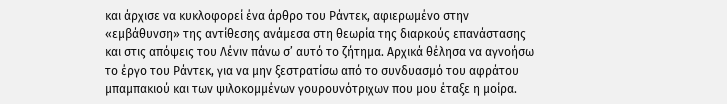και άρχισε να κυκλοφορεί ένα άρθρο του Ράντεκ, αφιερωμένο στην «εμβάθυνση» της αντίθεσης ανάμεσα στη θεωρία της διαρκούς επανάστασης και στις απόψεις του Λένιν πάνω σ’ αυτό το ζήτημα. Αρχικά θέλησα να αγνοήσω το έργο του Ράντεκ, για να μην ξεστρατίσω από το συνδυασμό του αφράτου μπαμπακιού και των ψιλοκομμένων γουρουνότριχων που μου έταξε η μοίρα.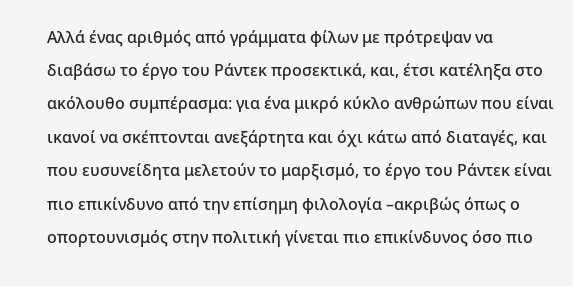Αλλά ένας αριθμός από γράμματα φίλων με πρότρεψαν να διαβάσω το έργο του Ράντεκ προσεκτικά, και, έτσι κατέληξα στο ακόλουθο συμπέρασμα: για ένα μικρό κύκλο ανθρώπων που είναι ικανοί να σκέπτονται ανεξάρτητα και όχι κάτω από διαταγές, και που ευσυνείδητα μελετούν το μαρξισμό, το έργο του Ράντεκ είναι πιο επικίνδυνο από την επίσημη φιλολογία –ακριβώς όπως ο οπορτουνισμός στην πολιτική γίνεται πιο επικίνδυνος όσο πιο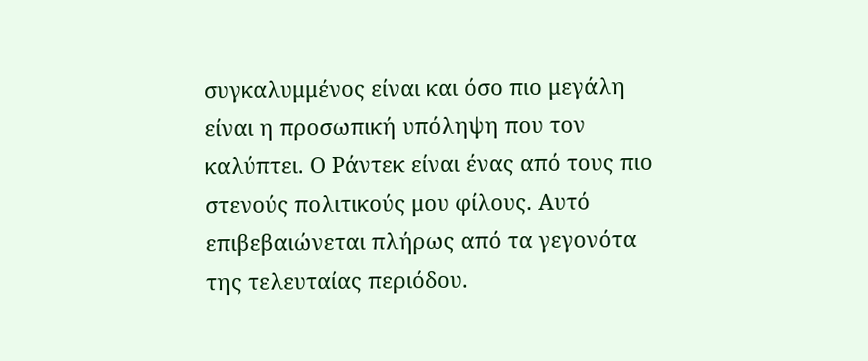συγκαλυμμένος είναι και όσο πιο μεγάλη είναι η προσωπική υπόληψη που τον καλύπτει. Ο Ράντεκ είναι ένας από τους πιο στενούς πολιτικούς μου φίλους. Αυτό επιβεβαιώνεται πλήρως από τα γεγονότα της τελευταίας περιόδου.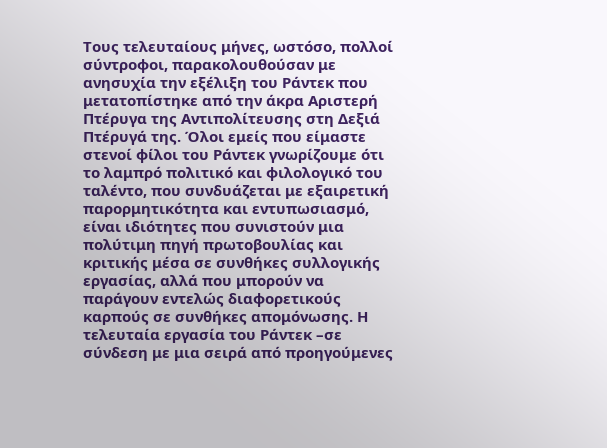Τους τελευταίους μήνες, ωστόσο, πολλοί σύντροφοι, παρακολουθούσαν με ανησυχία την εξέλιξη του Ράντεκ που μετατοπίστηκε από την άκρα Αριστερή Πτέρυγα της Αντιπολίτευσης στη Δεξιά Πτέρυγά της. Όλοι εμείς που είμαστε στενοί φίλοι του Ράντεκ γνωρίζουμε ότι το λαμπρό πολιτικό και φιλολογικό του ταλέντο, που συνδυάζεται με εξαιρετική παρορμητικότητα και εντυπωσιασμό, είναι ιδιότητες που συνιστούν μια πολύτιμη πηγή πρωτοβουλίας και κριτικής μέσα σε συνθήκες συλλογικής εργασίας, αλλά που μπορούν να παράγουν εντελώς διαφορετικούς καρπούς σε συνθήκες απομόνωσης. Η τελευταία εργασία του Ράντεκ –σε σύνδεση με μια σειρά από προηγούμενες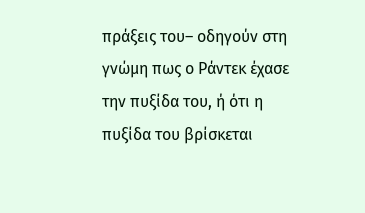πράξεις του– οδηγούν στη γνώμη πως ο Ράντεκ έχασε την πυξίδα του, ή ότι η πυξίδα του βρίσκεται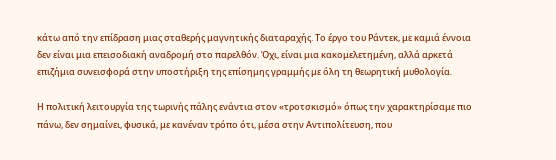κάτω από την επίδραση μιας σταθερής μαγνητικής διαταραχής. Το έργο του Ράντεκ, με καμιά έννοια δεν είναι μια επεισοδιακή αναδρομή στο παρελθόν. Όχι, είναι μια κακομελετημένη, αλλά αρκετά επιζήμια συνεισφορά στην υποστήριξη της επίσημης γραμμής με όλη τη θεωρητική μυθολογία.

Η πολιτική λειτουργία της τωρινής πάλης ενάντια στον «τροτσκισμό» όπως την χαρακτηρίσαμε πιο πάνω, δεν σημαίνει, φυσικά, με κανέναν τρόπο ότι, μέσα στην Αντιπολίτευση, που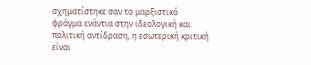σχηματίστηκε σαν το μαρξιστικό φράγμα ενάντια στην ιδεολογική και πολιτική αντίδραση, η εσωτερική κριτική είναι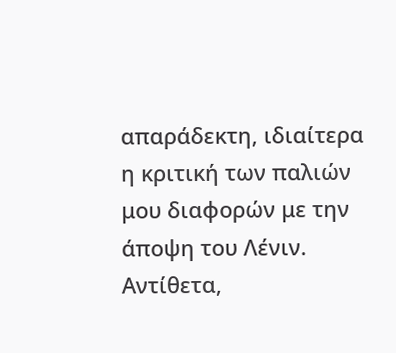απαράδεκτη, ιδιαίτερα η κριτική των παλιών μου διαφορών με την άποψη του Λένιν. Αντίθετα,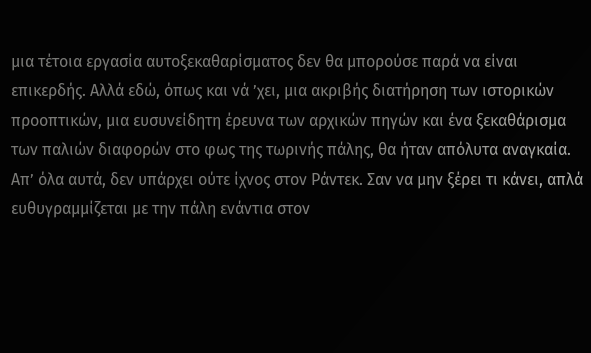μια τέτοια εργασία αυτοξεκαθαρίσματος δεν θα μπορούσε παρά να είναι επικερδής. Αλλά εδώ, όπως και νά ’χει, μια ακριβής διατήρηση των ιστορικών προοπτικών, μια ευσυνείδητη έρευνα των αρχικών πηγών και ένα ξεκαθάρισμα των παλιών διαφορών στο φως της τωρινής πάλης, θα ήταν απόλυτα αναγκαία. Απ’ όλα αυτά, δεν υπάρχει ούτε ίχνος στον Ράντεκ. Σαν να μην ξέρει τι κάνει, απλά ευθυγραμμίζεται με την πάλη ενάντια στον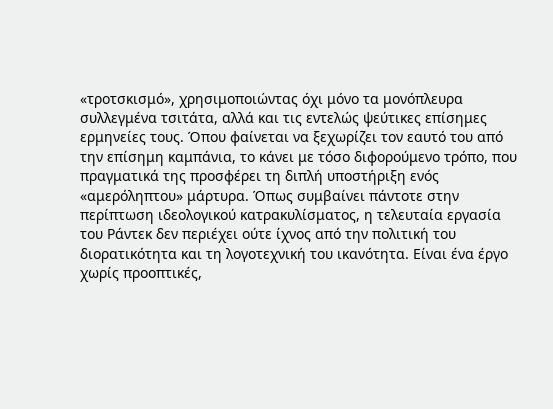«τροτσκισμό», χρησιμοποιώντας όχι μόνο τα μονόπλευρα συλλεγμένα τσιτάτα, αλλά και τις εντελώς ψεύτικες επίσημες ερμηνείες τους. Όπου φαίνεται να ξεχωρίζει τον εαυτό του από την επίσημη καμπάνια, το κάνει με τόσο διφορούμενο τρόπο, που πραγματικά της προσφέρει τη διπλή υποστήριξη ενός «αμερόληπτου» μάρτυρα. Όπως συμβαίνει πάντοτε στην περίπτωση ιδεολογικού κατρακυλίσματος, η τελευταία εργασία του Ράντεκ δεν περιέχει ούτε ίχνος από την πολιτική του διορατικότητα και τη λογοτεχνική του ικανότητα. Είναι ένα έργο χωρίς προοπτικές,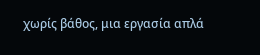χωρίς βάθος, μια εργασία απλά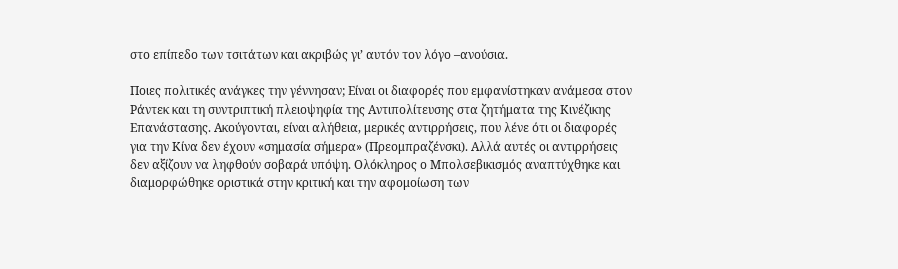στο επίπεδο των τσιτάτων και ακριβώς γι’ αυτόν τον λόγο –ανούσια.

Ποιες πολιτικές ανάγκες την γέννησαν; Είναι οι διαφορές που εμφανίστηκαν ανάμεσα στον Ράντεκ και τη συντριπτική πλειοψηφία της Αντιπολίτευσης στα ζητήματα της Κινέζικης Επανάστασης. Ακούγονται, είναι αλήθεια, μερικές αντιρρήσεις, που λένε ότι οι διαφορές για την Κίνα δεν έχουν «σημασία σήμερα» (Πρεομπραζένσκι). Αλλά αυτές οι αντιρρήσεις δεν αξίζουν να ληφθούν σοβαρά υπόψη. Ολόκληρος ο Μπολσεβικισμός αναπτύχθηκε και διαμορφώθηκε οριστικά στην κριτική και την αφομοίωση των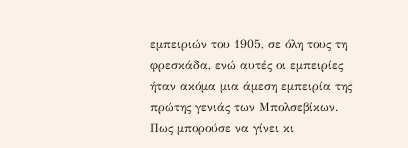εμπειριών του 1905, σε όλη τους τη φρεσκάδα, ενώ αυτές οι εμπειρίες ήταν ακόμα μια άμεση εμπειρία της πρώτης γενιάς των Μπολσεβίκων. Πως μπορούσε να γίνει κι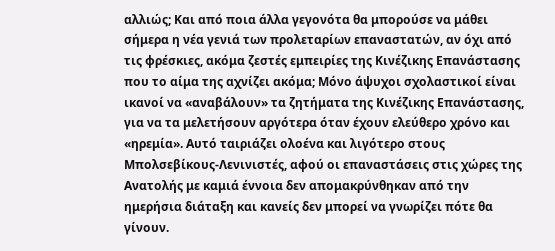αλλιώς; Και από ποια άλλα γεγονότα θα μπορούσε να μάθει σήμερα η νέα γενιά των προλεταρίων επαναστατών, αν όχι από τις φρέσκιες, ακόμα ζεστές εμπειρίες της Κινέζικης Επανάστασης που το αίμα της αχνίζει ακόμα; Μόνο άψυχοι σχολαστικοί είναι ικανοί να «αναβάλουν» τα ζητήματα της Κινέζικης Επανάστασης, για να τα μελετήσουν αργότερα όταν έχουν ελεύθερο χρόνο και «ηρεμία». Αυτό ταιριάζει ολοένα και λιγότερο στους Μπολσεβίκους-Λενινιστές, αφού οι επαναστάσεις στις χώρες της Ανατολής με καμιά έννοια δεν απομακρύνθηκαν από την ημερήσια διάταξη και κανείς δεν μπορεί να γνωρίζει πότε θα γίνουν.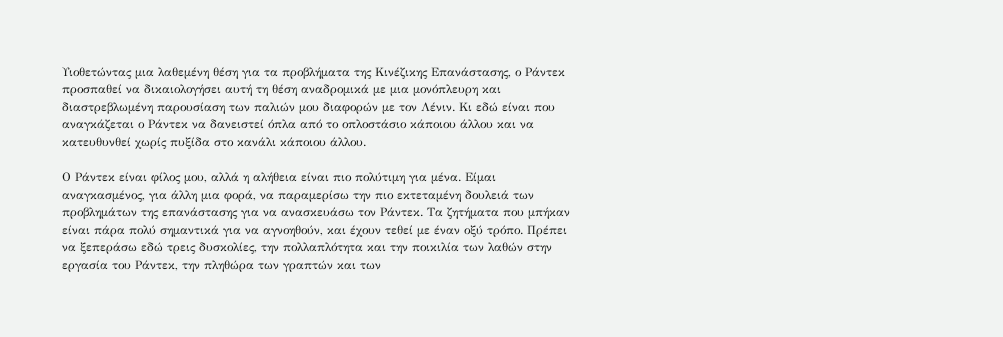Υιοθετώντας μια λαθεμένη θέση για τα προβλήματα της Κινέζικης Επανάστασης, ο Ράντεκ προσπαθεί να δικαιολογήσει αυτή τη θέση αναδρομικά με μια μονόπλευρη και διαστρεβλωμένη παρουσίαση των παλιών μου διαφορών με τον Λένιν. Κι εδώ είναι που αναγκάζεται ο Ράντεκ να δανειστεί όπλα από το οπλοστάσιο κάποιου άλλου και να κατευθυνθεί χωρίς πυξίδα στο κανάλι κάποιου άλλου.

Ο Ράντεκ είναι φίλος μου, αλλά η αλήθεια είναι πιο πολύτιμη για μένα. Είμαι αναγκασμένος, για άλλη μια φορά, να παραμερίσω την πιο εκτεταμένη δουλειά των προβλημάτων της επανάστασης για να ανασκευάσω τον Ράντεκ. Τα ζητήματα που μπήκαν είναι πάρα πολύ σημαντικά για να αγνοηθούν, και έχουν τεθεί με έναν οξύ τρόπο. Πρέπει να ξεπεράσω εδώ τρεις δυσκολίες, την πολλαπλότητα και την ποικιλία των λαθών στην εργασία του Ράντεκ, την πληθώρα των γραπτών και των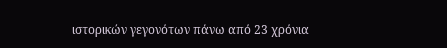ιστορικών γεγονότων πάνω από 23 χρόνια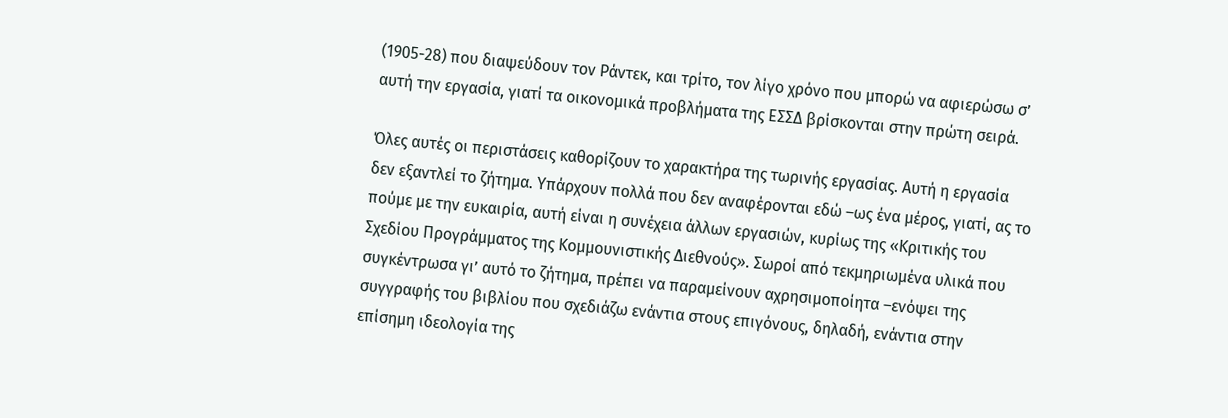(1905-28) που διαψεύδουν τον Ράντεκ, και τρίτο, τον λίγο χρόνο που μπορώ να αφιερώσω σ’ αυτή την εργασία, γιατί τα οικονομικά προβλήματα της ΕΣΣΔ βρίσκονται στην πρώτη σειρά.

Όλες αυτές οι περιστάσεις καθορίζουν το χαρακτήρα της τωρινής εργασίας. Αυτή η εργασία δεν εξαντλεί το ζήτημα. Υπάρχουν πολλά που δεν αναφέρονται εδώ –ως ένα μέρος, γιατί, ας το πούμε με την ευκαιρία, αυτή είναι η συνέχεια άλλων εργασιών, κυρίως της «Κριτικής του Σχεδίου Προγράμματος της Κομμουνιστικής Διεθνούς». Σωροί από τεκμηριωμένα υλικά που συγκέντρωσα γι’ αυτό το ζήτημα, πρέπει να παραμείνουν αχρησιμοποίητα –ενόψει της συγγραφής του βιβλίου που σχεδιάζω ενάντια στους επιγόνους, δηλαδή, ενάντια στην επίσημη ιδεολογία της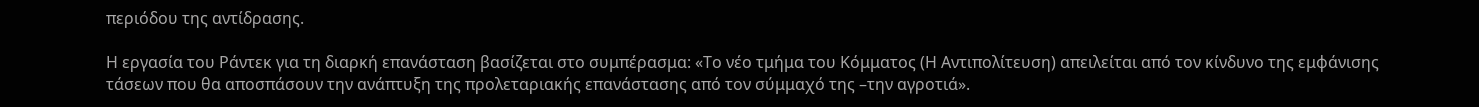περιόδου της αντίδρασης.

Η εργασία του Ράντεκ για τη διαρκή επανάσταση βασίζεται στο συμπέρασμα: «Το νέο τμήμα του Κόμματος (Η Αντιπολίτευση) απειλείται από τον κίνδυνο της εμφάνισης τάσεων που θα αποσπάσουν την ανάπτυξη της προλεταριακής επανάστασης από τον σύμμαχό της –την αγροτιά».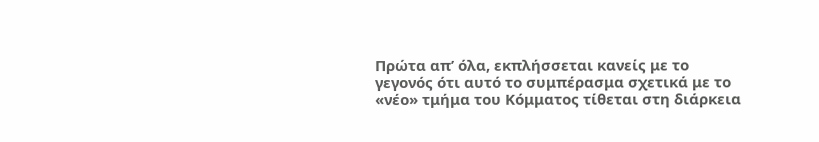Πρώτα απ’ όλα, εκπλήσσεται κανείς με το γεγονός ότι αυτό το συμπέρασμα σχετικά με το «νέο» τμήμα του Κόμματος τίθεται στη διάρκεια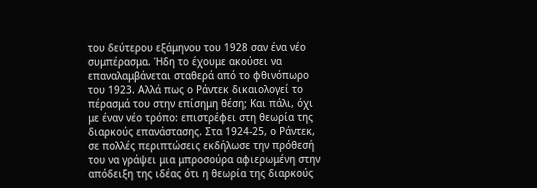του δεύτερου εξάμηνου του 1928 σαν ένα νέο συμπέρασμα. Ήδη το έχουμε ακούσει να επαναλαμβάνεται σταθερά από το φθινόπωρο του 1923. Αλλά πως ο Ράντεκ δικαιολογεί το πέρασμά του στην επίσημη θέση; Και πάλι, όχι με έναν νέο τρόπο: επιστρέφει στη θεωρία της διαρκούς επανάστασης. Στα 1924-25, ο Ράντεκ, σε πολλές περιπτώσεις εκδήλωσε την πρόθεσή του να γράψει μια μπροσούρα αφιερωμένη στην απόδειξη της ιδέας ότι η θεωρία της διαρκούς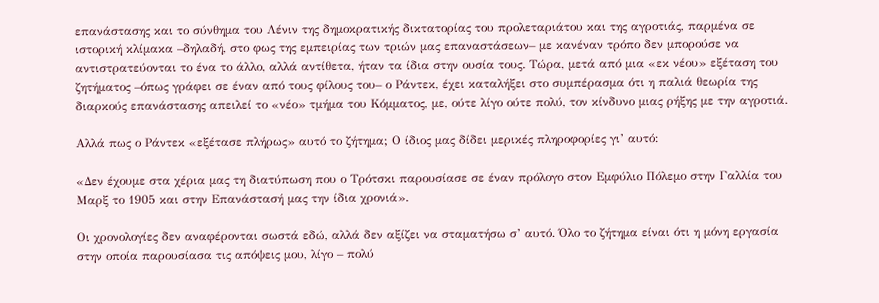επανάστασης και το σύνθημα του Λένιν της δημοκρατικής δικτατορίας του προλεταριάτου και της αγροτιάς, παρμένα σε ιστορική κλίμακα –δηλαδή, στο φως της εμπειρίας των τριών μας επαναστάσεων– με κανέναν τρόπο δεν μπορούσε να αντιστρατεύονται το ένα το άλλο, αλλά αντίθετα, ήταν τα ίδια στην ουσία τους. Τώρα, μετά από μια «εκ νέου» εξέταση του ζητήματος –όπως γράφει σε έναν από τους φίλους του– ο Ράντεκ, έχει καταλήξει στο συμπέρασμα ότι η παλιά θεωρία της διαρκούς επανάστασης απειλεί το «νέο» τμήμα του Κόμματος, με, ούτε λίγο ούτε πολύ, τον κίνδυνο μιας ρήξης με την αγροτιά.

Αλλά πως ο Ράντεκ «εξέτασε πλήρως» αυτό το ζήτημα; Ο ίδιος μας δίδει μερικές πληροφορίες γι’ αυτό:

«Δεν έχουμε στα χέρια μας τη διατύπωση που ο Τρότσκι παρουσίασε σε έναν πρόλογο στον Εμφύλιο Πόλεμο στην Γαλλία του Μαρξ το 1905 και στην Επανάστασή μας την ίδια χρονιά».

Οι χρονολογίες δεν αναφέρονται σωστά εδώ, αλλά δεν αξίζει να σταματήσω σ’ αυτό. Όλο το ζήτημα είναι ότι η μόνη εργασία στην οποία παρουσίασα τις απόψεις μου, λίγο – πολύ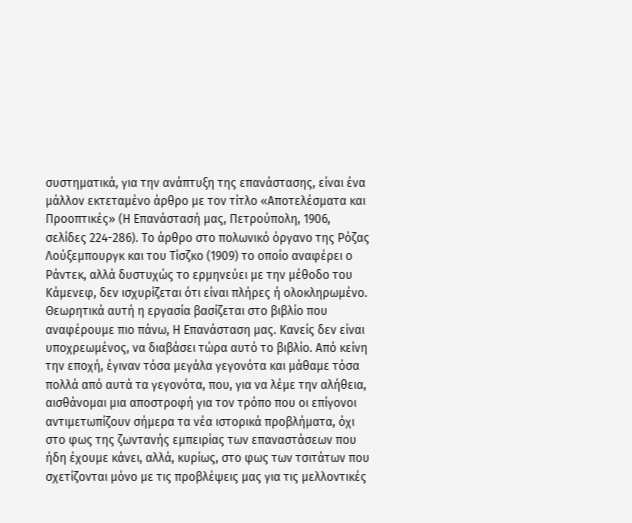συστηματικά, για την ανάπτυξη της επανάστασης, είναι ένα μάλλον εκτεταμένο άρθρο με τον τίτλο «Αποτελέσματα και Προοπτικές» (Η Επανάστασή μας, Πετρούπολη, 1906, σελίδες 224-286). Το άρθρο στο πολωνικό όργανο της Ρόζας Λούξεμπουργκ και του Τίσζκο (1909) το οποίο αναφέρει ο Ράντεκ, αλλά δυστυχώς το ερμηνεύει με την μέθοδο του Κάμενεφ, δεν ισχυρίζεται ότι είναι πλήρες ή ολοκληρωμένο. Θεωρητικά αυτή η εργασία βασίζεται στο βιβλίο που αναφέρουμε πιο πάνω, Η Επανάσταση μας. Κανείς δεν είναι υποχρεωμένος, να διαβάσει τώρα αυτό το βιβλίο. Από κείνη την εποχή, έγιναν τόσα μεγάλα γεγονότα και μάθαμε τόσα πολλά από αυτά τα γεγονότα, που, για να λέμε την αλήθεια, αισθάνομαι μια αποστροφή για τον τρόπο που οι επίγονοι αντιμετωπίζουν σήμερα τα νέα ιστορικά προβλήματα, όχι στο φως της ζωντανής εμπειρίας των επαναστάσεων που ήδη έχουμε κάνει, αλλά, κυρίως, στο φως των τσιτάτων που σχετίζονται μόνο με τις προβλέψεις μας για τις μελλοντικές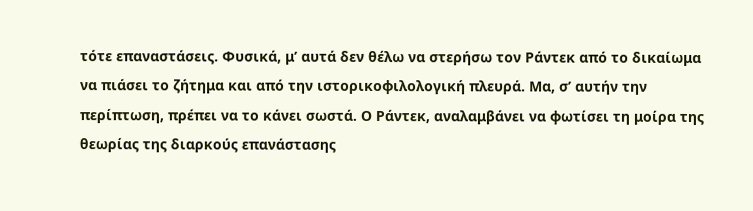τότε επαναστάσεις. Φυσικά, μ’ αυτά δεν θέλω να στερήσω τον Ράντεκ από το δικαίωμα να πιάσει το ζήτημα και από την ιστορικοφιλολογική πλευρά. Μα, σ’ αυτήν την περίπτωση, πρέπει να το κάνει σωστά. Ο Ράντεκ, αναλαμβάνει να φωτίσει τη μοίρα της θεωρίας της διαρκούς επανάστασης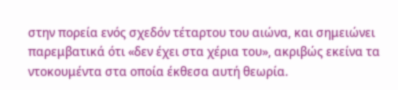στην πορεία ενός σχεδόν τέταρτου του αιώνα, και σημειώνει παρεμβατικά ότι «δεν έχει στα χέρια του», ακριβώς εκείνα τα ντοκουμέντα στα οποία έκθεσα αυτή θεωρία.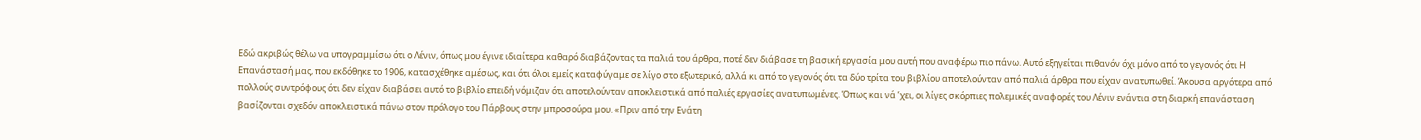Εδώ ακριβώς θέλω να υπογραμμίσω ότι ο Λένιν, όπως μου έγινε ιδιαίτερα καθαρό διαβάζοντας τα παλιά του άρθρα, ποτέ δεν διάβασε τη βασική εργασία μου αυτή που αναφέρω πιο πάνω. Αυτό εξηγείται πιθανόν όχι μόνο από το γεγονός ότι Η Επανάστασή μας, που εκδόθηκε το 1906, κατασχέθηκε αμέσως, και ότι όλοι εμείς καταφύγαμε σε λίγο στο εξωτερικό, αλλά κι από το γεγονός ότι τα δύο τρίτα του βιβλίου αποτελούνταν από παλιά άρθρα που είχαν ανατυπωθεί. Άκουσα αργότερα από πολλούς συντρόφους ότι δεν είχαν διαβάσει αυτό το βιβλίο επειδή νόμιζαν ότι αποτελούνταν αποκλειστικά από παλιές εργασίες ανατυπωμένες. Όπως και νά ’χει, οι λίγες σκόρπιες πολεμικές αναφορές του Λένιν ενάντια στη διαρκή επανάσταση βασίζονται σχεδόν αποκλειστικά πάνω στον πρόλογο του Πάρβους στην μπροσούρα μου. «Πριν από την Ενάτη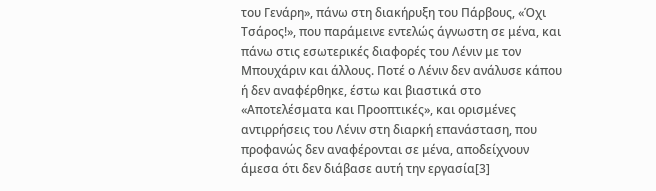του Γενάρη», πάνω στη διακήρυξη του Πάρβους, «Όχι Τσάρος!», που παράμεινε εντελώς άγνωστη σε μένα, και πάνω στις εσωτερικές διαφορές του Λένιν με τον Μπουχάριν και άλλους. Ποτέ ο Λένιν δεν ανάλυσε κάπου ή δεν αναφέρθηκε, έστω και βιαστικά στο «Αποτελέσματα και Προοπτικές», και ορισμένες αντιρρήσεις του Λένιν στη διαρκή επανάσταση, που προφανώς δεν αναφέρονται σε μένα, αποδείχνουν άμεσα ότι δεν διάβασε αυτή την εργασία[3]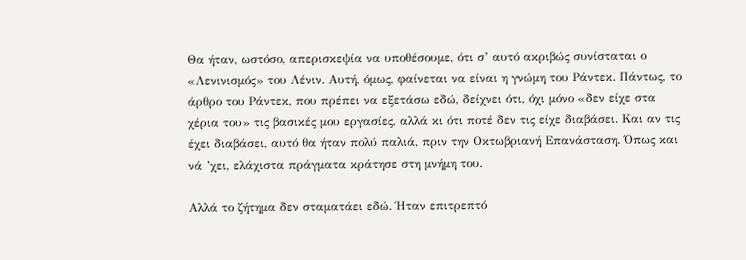Θα ήταν, ωστόσο, απερισκεψία να υποθέσουμε, ότι σ’ αυτό ακριβώς συνίσταται ο «Λενινισμός» του Λένιν. Αυτή, όμως, φαίνεται να είναι η γνώμη του Ράντεκ. Πάντως, το άρθρο του Ράντεκ, που πρέπει να εξετάσω εδώ, δείχνει ότι, όχι μόνο «δεν είχε στα χέρια του» τις βασικές μου εργασίες, αλλά κι ότι ποτέ δεν τις είχε διαβάσει. Και αν τις έχει διαβάσει, αυτό θα ήταν πολύ παλιά, πριν την Οκτωβριανή Επανάσταση. Όπως και νά ’χει, ελάχιστα πράγματα κράτησε στη μνήμη του.

Αλλά το ζήτημα δεν σταματάει εδώ. Ήταν επιτρεπτό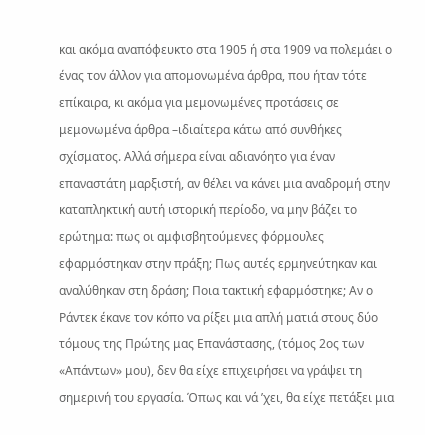και ακόμα αναπόφευκτο στα 1905 ή στα 1909 να πολεμάει ο ένας τον άλλον για απομονωμένα άρθρα, που ήταν τότε επίκαιρα, κι ακόμα για μεμονωμένες προτάσεις σε μεμονωμένα άρθρα –ιδιαίτερα κάτω από συνθήκες σχίσματος. Αλλά σήμερα είναι αδιανόητο για έναν επαναστάτη μαρξιστή, αν θέλει να κάνει μια αναδρομή στην καταπληκτική αυτή ιστορική περίοδο, να μην βάζει το ερώτημα: πως οι αμφισβητούμενες φόρμουλες εφαρμόστηκαν στην πράξη; Πως αυτές ερμηνεύτηκαν και αναλύθηκαν στη δράση; Ποια τακτική εφαρμόστηκε; Αν ο Ράντεκ έκανε τον κόπο να ρίξει μια απλή ματιά στους δύο τόμους της Πρώτης μας Επανάστασης, (τόμος 2ος των «Απάντων» μου), δεν θα είχε επιχειρήσει να γράψει τη σημερινή του εργασία. Όπως και νά ’χει, θα είχε πετάξει μια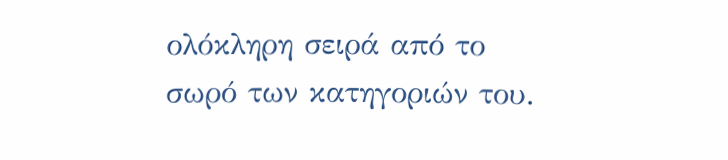ολόκληρη σειρά από το σωρό των κατηγοριών του.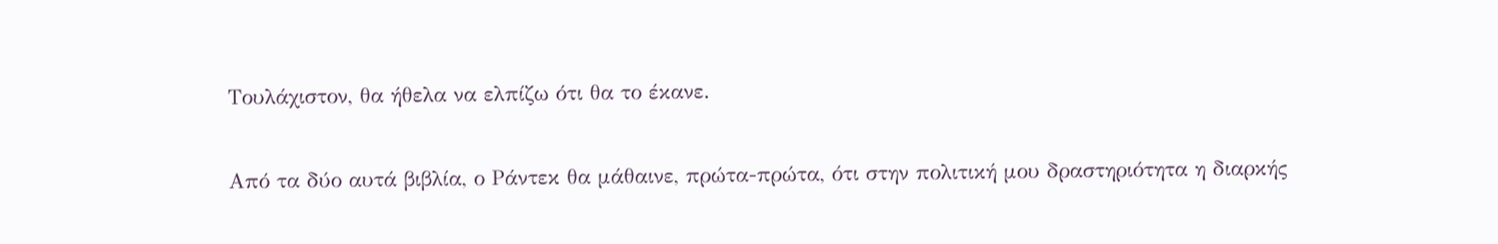Τουλάχιστον, θα ήθελα να ελπίζω ότι θα το έκανε.

Από τα δύο αυτά βιβλία, ο Ράντεκ θα μάθαινε, πρώτα-πρώτα, ότι στην πολιτική μου δραστηριότητα η διαρκής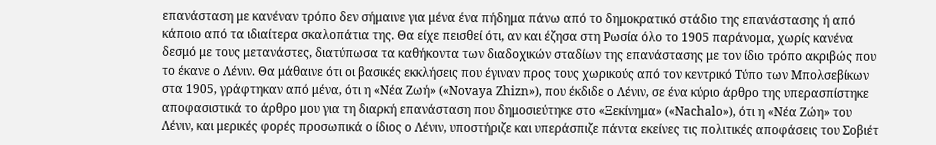επανάσταση με κανέναν τρόπο δεν σήμαινε για μένα ένα πήδημα πάνω από το δημοκρατικό στάδιο της επανάστασης ή από κάποιο από τα ιδιαίτερα σκαλοπάτια της. Θα είχε πεισθεί ότι, αν και έζησα στη Ρωσία όλο το 1905 παράνομα, χωρίς κανένα δεσμό με τους μετανάστες, διατύπωσα τα καθήκοντα των διαδοχικών σταδίων της επανάστασης με τον ίδιο τρόπο ακριβώς που το έκανε ο Λένιν. Θα μάθαινε ότι οι βασικές εκκλήσεις που έγιναν προς τους χωρικούς από τον κεντρικό Τύπο των Μπολσεβίκων στα 1905, γράφτηκαν από μένα, ότι η «Νέα Ζωή» («Novaya Zhizn»), που έκδιδε ο Λένιν, σε ένα κύριο άρθρο της υπερασπίστηκε αποφασιστικά το άρθρο μου για τη διαρκή επανάσταση που δημοσιεύτηκε στο «Ξεκίνημα» («Nachalo»), ότι η «Νέα Ζώη» του Λένιν, και μερικές φορές προσωπικά ο ίδιος ο Λένιν, υποστήριζε και υπεράσπιζε πάντα εκείνες τις πολιτικές αποφάσεις του Σοβιέτ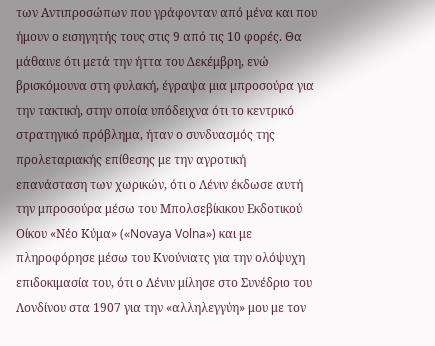των Αντιπροσώπων που γράφονταν από μένα και που ήμουν ο εισηγητής τους στις 9 από τις 10 φορές. Θα μάθαινε ότι μετά την ήττα του Δεκέμβρη, ενώ βρισκόμουνα στη φυλακή, έγραψα μια μπροσούρα για την τακτική, στην οποία υπόδειχνα ότι το κεντρικό στρατηγικό πρόβλημα, ήταν ο συνδυασμός της προλεταριακής επίθεσης με την αγροτική επανάσταση των χωρικών, ότι ο Λένιν έκδωσε αυτή την μπροσούρα μέσω του Μπολσεβίκικου Εκδοτικού Οίκου «Νέο Κύμα» («Novaya Volna») και με πληροφόρησε μέσω του Κνούνιατς για την ολόψυχη επιδοκιμασία του, ότι ο Λένιν μίλησε στο Συνέδριο του Λονδίνου στα 1907 για την «αλληλεγγύη» μου με τον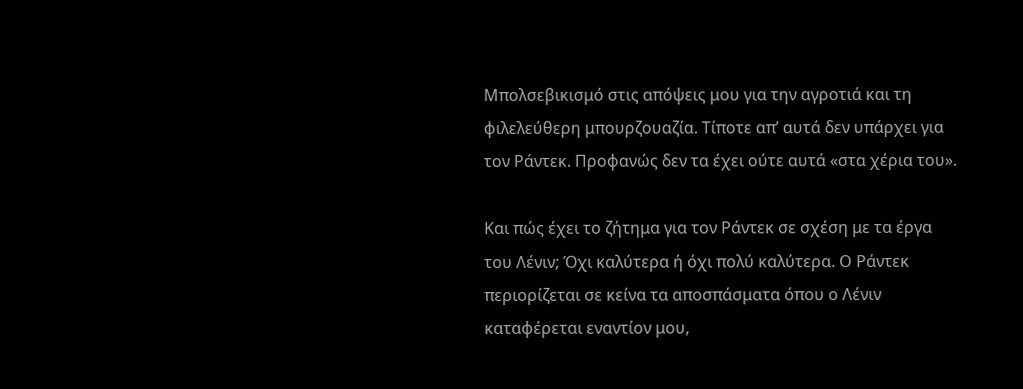Μπολσεβικισμό στις απόψεις μου για την αγροτιά και τη φιλελεύθερη μπουρζουαζία. Τίποτε απ’ αυτά δεν υπάρχει για τον Ράντεκ. Προφανώς δεν τα έχει ούτε αυτά «στα χέρια του».

Και πώς έχει το ζήτημα για τον Ράντεκ σε σχέση με τα έργα του Λένιν; Όχι καλύτερα ή όχι πολύ καλύτερα. Ο Ράντεκ περιορίζεται σε κείνα τα αποσπάσματα όπου ο Λένιν καταφέρεται εναντίον μου,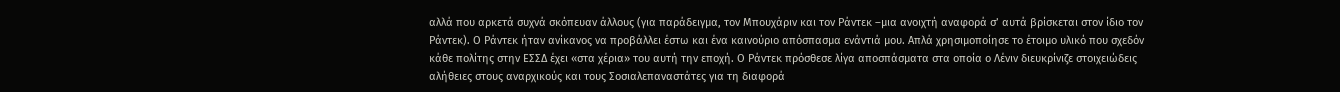αλλά που αρκετά συχνά σκόπευαν άλλους (για παράδειγμα, τον Μπουχάριν και τον Ράντεκ –μια ανοιχτή αναφορά σ’ αυτά βρίσκεται στον ίδιο τον Ράντεκ). Ο Ράντεκ ήταν ανίκανος να προβάλλει έστω και ένα καινούριο απόσπασμα ενάντιά μου. Απλά χρησιμοποίησε το έτοιμο υλικό που σχεδόν κάθε πολίτης στην ΕΣΣΔ έχει «στα χέρια» του αυτή την εποχή. Ο Ράντεκ πρόσθεσε λίγα αποσπάσματα στα οποία ο Λένιν διευκρίνιζε στοιχειώδεις αλήθειες στους αναρχικούς και τους Σοσιαλεπαναστάτες για τη διαφορά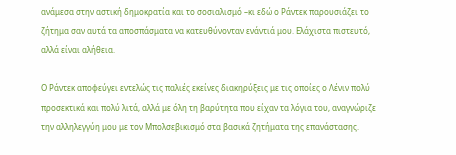ανάμεσα στην αστική δημοκρατία και το σοσιαλισμό –κι εδώ ο Ράντεκ παρουσιάζει το ζήτημα σαν αυτά τα αποσπάσματα να κατευθύνονταν ενάντιά μου. Ελάχιστα πιστευτό, αλλά είναι αλήθεια.

Ο Ράντεκ αποφεύγει εντελώς τις παλιές εκείνες διακηρύξεις με τις οποίες ο Λένιν πολύ προσεκτικά και πολύ λιτά, αλλά με όλη τη βαρύτητα που είχαν τα λόγια του, αναγνώριζε την αλληλεγγύη μου με τον Μπολσεβικισμό στα βασικά ζητήματα της επανάστασης.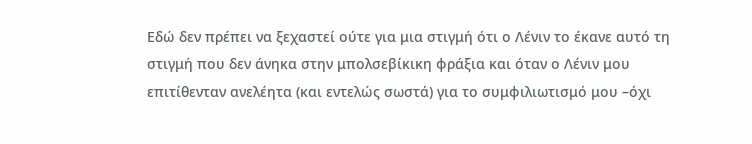Εδώ δεν πρέπει να ξεχαστεί ούτε για μια στιγμή ότι ο Λένιν το έκανε αυτό τη στιγμή που δεν άνηκα στην μπολσεβίκικη φράξια και όταν ο Λένιν μου επιτίθενταν ανελέητα (και εντελώς σωστά) για το συμφιλιωτισμό μου –όχι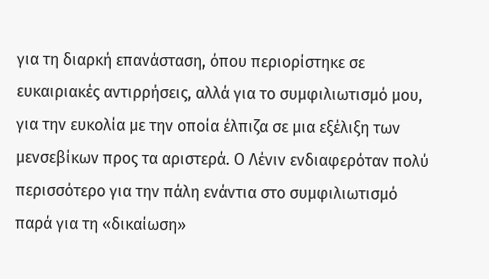για τη διαρκή επανάσταση, όπου περιορίστηκε σε ευκαιριακές αντιρρήσεις, αλλά για το συμφιλιωτισμό μου, για την ευκολία με την οποία έλπιζα σε μια εξέλιξη των μενσεβίκων προς τα αριστερά. Ο Λένιν ενδιαφερόταν πολύ περισσότερο για την πάλη ενάντια στο συμφιλιωτισμό παρά για τη «δικαίωση»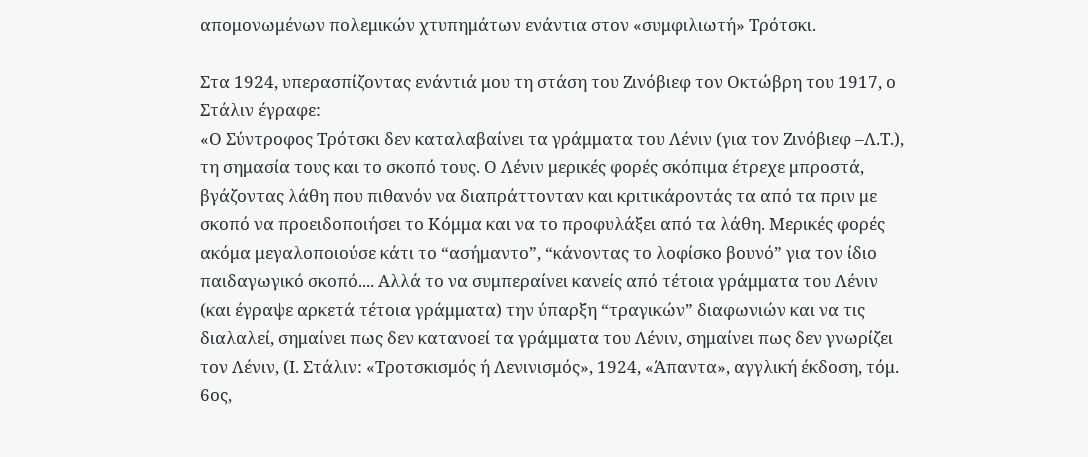απομονωμένων πολεμικών χτυπημάτων ενάντια στον «συμφιλιωτή» Τρότσκι.

Στα 1924, υπερασπίζοντας ενάντιά μου τη στάση του Ζινόβιεφ τον Οκτώβρη του 1917, ο Στάλιν έγραφε:
«Ο Σύντροφος Τρότσκι δεν καταλαβαίνει τα γράμματα του Λένιν (για τον Ζινόβιεφ –Λ.Τ.), τη σημασία τους και το σκοπό τους. Ο Λένιν μερικές φορές σκόπιμα έτρεχε μπροστά, βγάζοντας λάθη που πιθανόν να διαπράττονταν και κριτικάροντάς τα από τα πριν με σκοπό να προειδοποιήσει το Κόμμα και να το προφυλάξει από τα λάθη. Μερικές φορές ακόμα μεγαλοποιούσε κάτι το “ασήμαντο”, “κάνοντας το λοφίσκο βουνό” για τον ίδιο παιδαγωγικό σκοπό.... Αλλά το να συμπεραίνει κανείς από τέτοια γράμματα του Λένιν (και έγραψε αρκετά τέτοια γράμματα) την ύπαρξη “τραγικών” διαφωνιών και να τις διαλαλεί, σημαίνει πως δεν κατανοεί τα γράμματα του Λένιν, σημαίνει πως δεν γνωρίζει τον Λένιν, (Ι. Στάλιν: «Τροτσκισμός ή Λενινισμός», 1924, «Άπαντα», αγγλική έκδοση, τόμ. 6ος,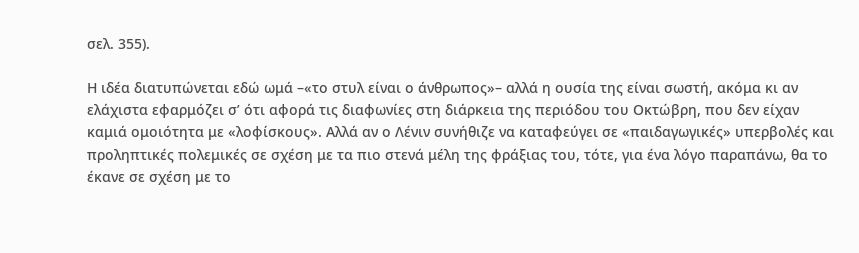σελ. 355).

Η ιδέα διατυπώνεται εδώ ωμά –«το στυλ είναι ο άνθρωπος»– αλλά η ουσία της είναι σωστή, ακόμα κι αν ελάχιστα εφαρμόζει σ’ ότι αφορά τις διαφωνίες στη διάρκεια της περιόδου του Οκτώβρη, που δεν είχαν καμιά ομοιότητα με «λοφίσκους». Αλλά αν ο Λένιν συνήθιζε να καταφεύγει σε «παιδαγωγικές» υπερβολές και προληπτικές πολεμικές σε σχέση με τα πιο στενά μέλη της φράξιας του, τότε, για ένα λόγο παραπάνω, θα το έκανε σε σχέση με το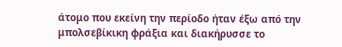άτομο που εκείνη την περίοδο ήταν έξω από την μπολσεβίκικη φράξια και διακήρυσσε το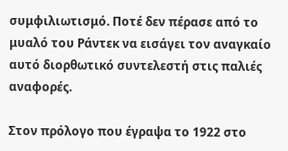συμφιλιωτισμό. Ποτέ δεν πέρασε από το μυαλό του Ράντεκ να εισάγει τον αναγκαίο αυτό διορθωτικό συντελεστή στις παλιές αναφορές.

Στον πρόλογο που έγραψα το 1922 στο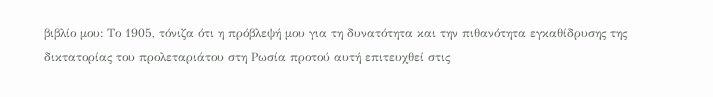βιβλίο μου: Το 1905, τόνιζα ότι η πρόβλεψή μου για τη δυνατότητα και την πιθανότητα εγκαθίδρυσης της δικτατορίας του προλεταριάτου στη Ρωσία προτού αυτή επιτευχθεί στις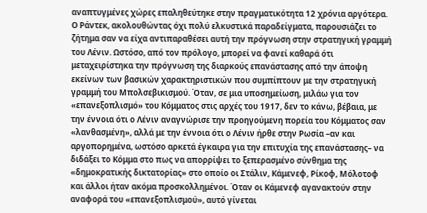αναπτυγμένες χώρες επαληθεύτηκε στην πραγματικότητα 12 χρόνια αργότερα. Ο Ράντεκ, ακολουθώντας όχι πολύ ελκυστικά παραδείγματα, παρουσιάζει το ζήτημα σαν να είχα αντιπαραθέσει αυτή την πρόγνωση στην στρατηγική γραμμή του Λένιν. Ωστόσο, από τον πρόλογο, μπορεί να φανεί καθαρά ότι μεταχειρίστηκα την πρόγνωση της διαρκούς επανάστασης από την άποψη εκείνων των βασικών χαρακτηριστικών που συμπίπτουν με την στρατηγική γραμμή του Μπολσεβικισμού. Όταν, σε μια υποσημείωση, μιλάω για τον «επανεξοπλισμό» του Κόμματος στις αρχές του 1917, δεν το κάνω, βέβαια, με την έννοια ότι ο Λένιν αναγνώρισε την προηγούμενη πορεία του Κόμματος σαν «λανθασμένη», αλλά με την έννοια ότι ο Λένιν ήρθε στην Ρωσία –αν και αργοπορημένα, ωστόσο αρκετά έγκαιρα για την επιτυχία της επανάστασης– να διδάξει το Κόμμα στο πως να απορρίψει το ξεπερασμένο σύνθημα της «δημοκρατικής δικτατορίας» στο οποίο οι Στάλιν, Κάμενεφ, Ρίκοφ, Μόλοτοφ και άλλοι ήταν ακόμα προσκολλημένοι. Όταν οι Κάμενεφ αγανακτούν στην αναφορά του «επανεξοπλισμού», αυτό γίνεται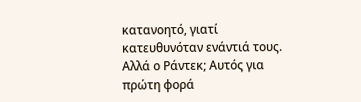κατανοητό, γιατί κατευθυνόταν ενάντιά τους. Αλλά ο Ράντεκ; Αυτός για πρώτη φορά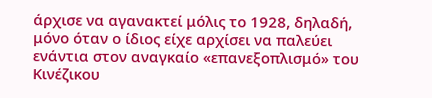άρχισε να αγανακτεί μόλις το 1928, δηλαδή, μόνο όταν ο ίδιος είχε αρχίσει να παλεύει ενάντια στον αναγκαίο «επανεξοπλισμό» του Κινέζικου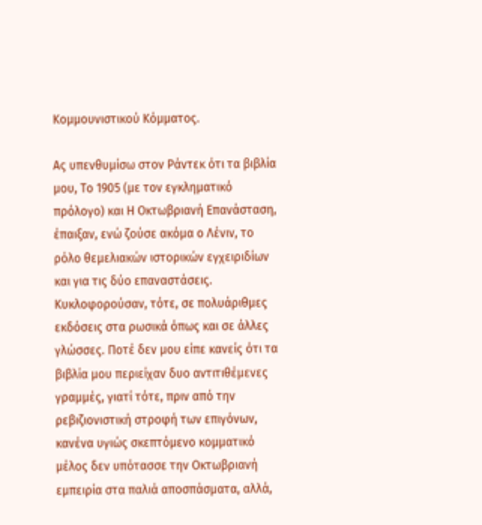Κομμουνιστικού Κόμματος.

Ας υπενθυμίσω στον Ράντεκ ότι τα βιβλία μου, Το 1905 (με τον εγκληματικό πρόλογο) και Η Οκτωβριανή Επανάσταση, έπαιξαν, ενώ ζούσε ακόμα ο Λένιν, το ρόλο θεμελιακών ιστορικών εγχειριδίων και για τις δύο επαναστάσεις. Κυκλοφορούσαν, τότε, σε πολυάριθμες εκδόσεις στα ρωσικά όπως και σε άλλες γλώσσες. Ποτέ δεν μου είπε κανείς ότι τα βιβλία μου περιείχαν δυο αντιτιθέμενες γραμμές, γιατί τότε, πριν από την ρεβιζιονιστική στροφή των επιγόνων, κανένα υγιώς σκεπτόμενο κομματικό μέλος δεν υπότασσε την Οκτωβριανή εμπειρία στα παλιά αποσπάσματα, αλλά,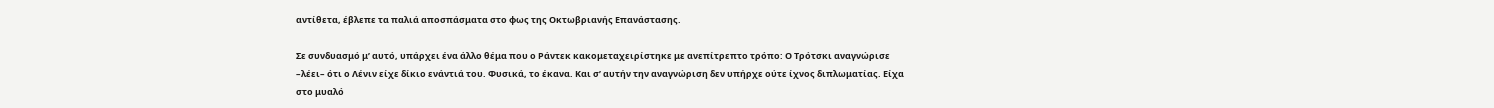αντίθετα, έβλεπε τα παλιά αποσπάσματα στο φως της Οκτωβριανής Επανάστασης.

Σε συνδυασμό μ’ αυτό, υπάρχει ένα άλλο θέμα που ο Ράντεκ κακομεταχειρίστηκε με ανεπίτρεπτο τρόπο: Ο Τρότσκι αναγνώρισε –λέει– ότι ο Λένιν είχε δίκιο ενάντιά του. Φυσικά, το έκανα. Και σ’ αυτήν την αναγνώριση δεν υπήρχε ούτε ίχνος διπλωματίας. Είχα στο μυαλό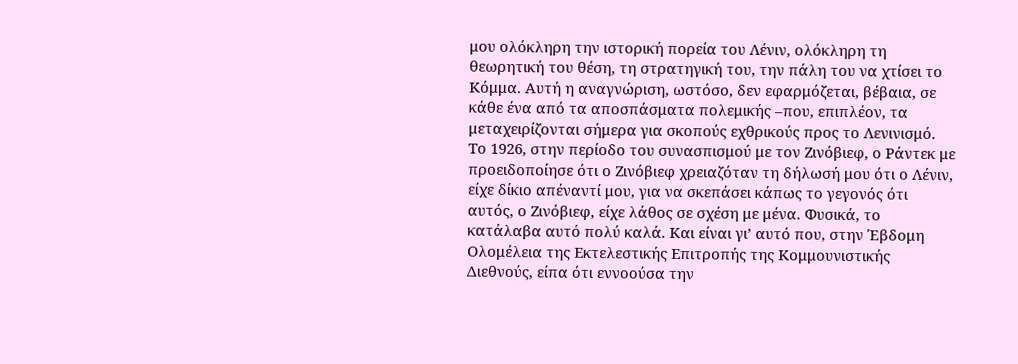μου ολόκληρη την ιστορική πορεία του Λένιν, ολόκληρη τη θεωρητική του θέση, τη στρατηγική του, την πάλη του να χτίσει το Κόμμα. Αυτή η αναγνώριση, ωστόσο, δεν εφαρμόζεται, βέβαια, σε κάθε ένα από τα αποσπάσματα πολεμικής –που, επιπλέον, τα μεταχειρίζονται σήμερα για σκοπούς εχθρικούς προς το Λενινισμό. Το 1926, στην περίοδο του συνασπισμού με τον Ζινόβιεφ, ο Ράντεκ με προειδοποίησε ότι ο Ζινόβιεφ χρειαζόταν τη δήλωσή μου ότι ο Λένιν, είχε δίκιο απέναντί μου, για να σκεπάσει κάπως το γεγονός ότι αυτός, ο Ζινόβιεφ, είχε λάθος σε σχέση με μένα. Φυσικά, το κατάλαβα αυτό πολύ καλά. Και είναι γι’ αυτό που, στην Έβδομη Ολομέλεια της Εκτελεστικής Επιτροπής της Κομμουνιστικής Διεθνούς, είπα ότι εννοούσα την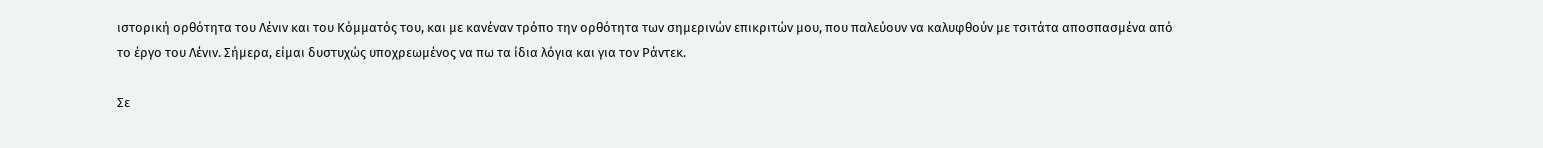ιστορική ορθότητα του Λένιν και του Κόμματός του, και με κανέναν τρόπο την ορθότητα των σημερινών επικριτών μου, που παλεύουν να καλυφθούν με τσιτάτα αποσπασμένα από το έργο του Λένιν. Σήμερα, είμαι δυστυχώς υποχρεωμένος να πω τα ίδια λόγια και για τον Ράντεκ.

Σε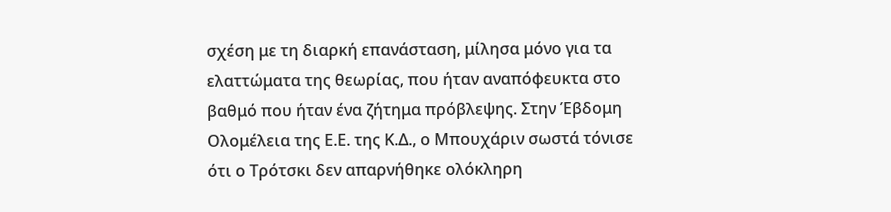σχέση με τη διαρκή επανάσταση, μίλησα μόνο για τα ελαττώματα της θεωρίας, που ήταν αναπόφευκτα στο βαθμό που ήταν ένα ζήτημα πρόβλεψης. Στην Έβδομη Ολομέλεια της Ε.Ε. της Κ.Δ., ο Μπουχάριν σωστά τόνισε ότι ο Τρότσκι δεν απαρνήθηκε ολόκληρη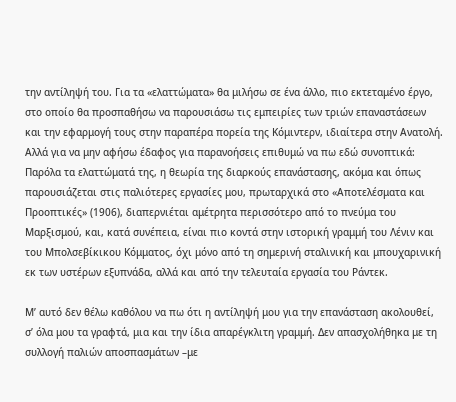την αντίληψή του. Για τα «ελαττώματα» θα μιλήσω σε ένα άλλο, πιο εκτεταμένο έργο, στο οποίο θα προσπαθήσω να παρουσιάσω τις εμπειρίες των τριών επαναστάσεων και την εφαρμογή τους στην παραπέρα πορεία της Κόμιντερν, ιδιαίτερα στην Ανατολή. Αλλά για να μην αφήσω έδαφος για παρανοήσεις επιθυμώ να πω εδώ συνοπτικά: Παρόλα τα ελαττώματά της, η θεωρία της διαρκούς επανάστασης, ακόμα και όπως παρουσιάζεται στις παλιότερες εργασίες μου, πρωταρχικά στο «Αποτελέσματα και Προοπτικές» (1906), διαπερνιέται αμέτρητα περισσότερο από το πνεύμα του Μαρξισμού, και, κατά συνέπεια, είναι πιο κοντά στην ιστορική γραμμή του Λένιν και του Μπολσεβίκικου Κόμματος, όχι μόνο από τη σημερινή σταλινική και μπουχαρινική εκ των υστέρων εξυπνάδα, αλλά και από την τελευταία εργασία του Ράντεκ.

Μ’ αυτό δεν θέλω καθόλου να πω ότι η αντίληψή μου για την επανάσταση ακολουθεί, σ’ όλα μου τα γραφτά, μια και την ίδια απαρέγκλιτη γραμμή. Δεν απασχολήθηκα με τη συλλογή παλιών αποσπασμάτων –με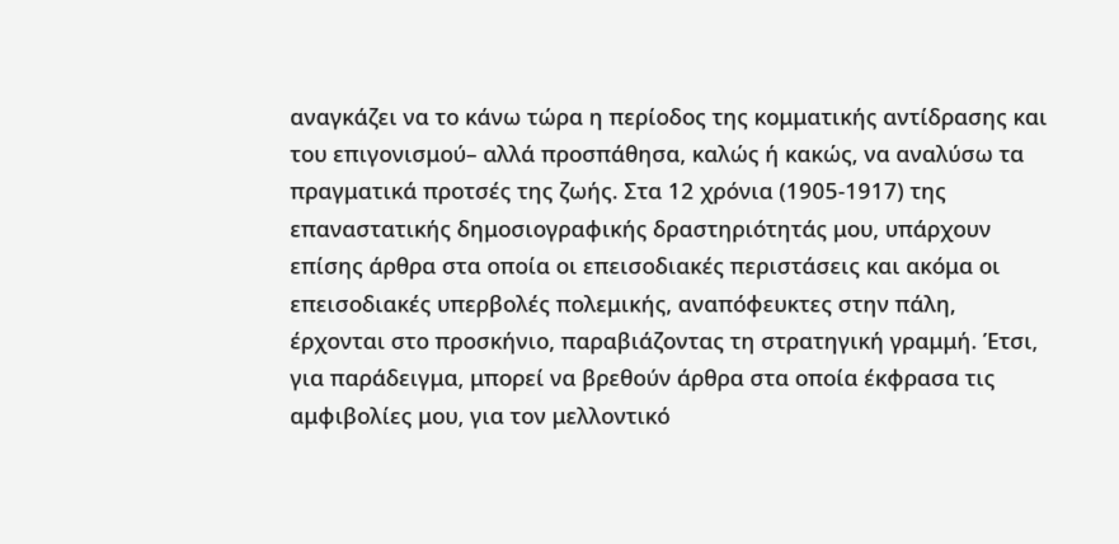αναγκάζει να το κάνω τώρα η περίοδος της κομματικής αντίδρασης και του επιγονισμού– αλλά προσπάθησα, καλώς ή κακώς, να αναλύσω τα πραγματικά προτσές της ζωής. Στα 12 χρόνια (1905-1917) της επαναστατικής δημοσιογραφικής δραστηριότητάς μου, υπάρχουν επίσης άρθρα στα οποία οι επεισοδιακές περιστάσεις και ακόμα οι επεισοδιακές υπερβολές πολεμικής, αναπόφευκτες στην πάλη, έρχονται στο προσκήνιο, παραβιάζοντας τη στρατηγική γραμμή. Έτσι, για παράδειγμα, μπορεί να βρεθούν άρθρα στα οποία έκφρασα τις αμφιβολίες μου, για τον μελλοντικό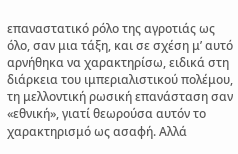επαναστατικό ρόλο της αγροτιάς ως όλο, σαν μια τάξη, και σε σχέση μ’ αυτό αρνήθηκα να χαρακτηρίσω, ειδικά στη διάρκεια του ιμπεριαλιστικού πολέμου, τη μελλοντική ρωσική επανάσταση σαν «εθνική», γιατί θεωρούσα αυτόν το χαρακτηρισμό ως ασαφή. Αλλά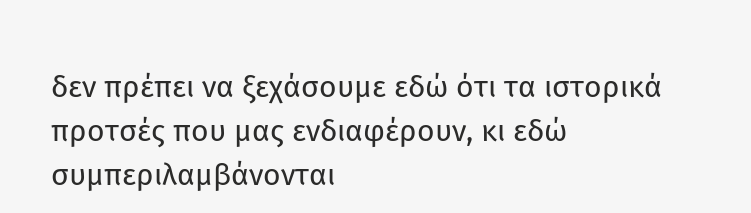δεν πρέπει να ξεχάσουμε εδώ ότι τα ιστορικά προτσές που μας ενδιαφέρουν, κι εδώ συμπεριλαμβάνονται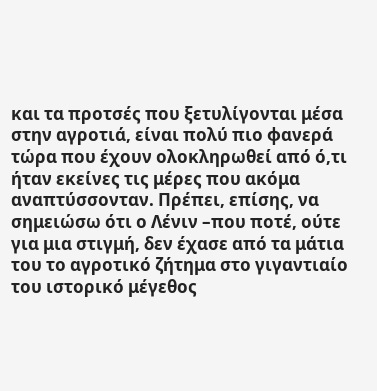και τα προτσές που ξετυλίγονται μέσα στην αγροτιά, είναι πολύ πιο φανερά τώρα που έχουν ολοκληρωθεί από ό,τι ήταν εκείνες τις μέρες που ακόμα αναπτύσσονταν. Πρέπει, επίσης, να σημειώσω ότι ο Λένιν –που ποτέ, ούτε για μια στιγμή, δεν έχασε από τα μάτια του το αγροτικό ζήτημα στο γιγαντιαίο του ιστορικό μέγεθος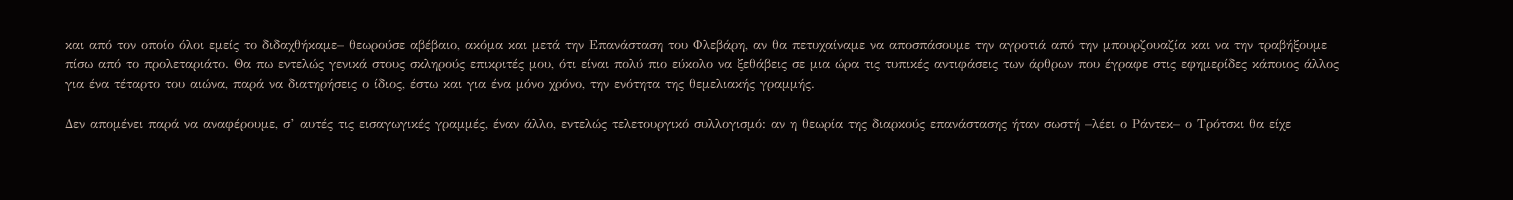και από τον οποίο όλοι εμείς το διδαχθήκαμε– θεωρούσε αβέβαιο, ακόμα και μετά την Επανάσταση του Φλεβάρη, αν θα πετυχαίναμε να αποσπάσουμε την αγροτιά από την μπουρζουαζία και να την τραβήξουμε πίσω από το προλεταριάτο. Θα πω εντελώς γενικά στους σκληρούς επικριτές μου, ότι είναι πολύ πιο εύκολο να ξεθάβεις σε μια ώρα τις τυπικές αντιφάσεις των άρθρων που έγραφε στις εφημερίδες κάποιος άλλος για ένα τέταρτο του αιώνα, παρά να διατηρήσεις ο ίδιος, έστω και για ένα μόνο χρόνο, την ενότητα της θεμελιακής γραμμής.

Δεν απομένει παρά να αναφέρουμε, σ’ αυτές τις εισαγωγικές γραμμές, έναν άλλο, εντελώς τελετουργικό συλλογισμό: αν η θεωρία της διαρκούς επανάστασης ήταν σωστή –λέει ο Ράντεκ– ο Τρότσκι θα είχε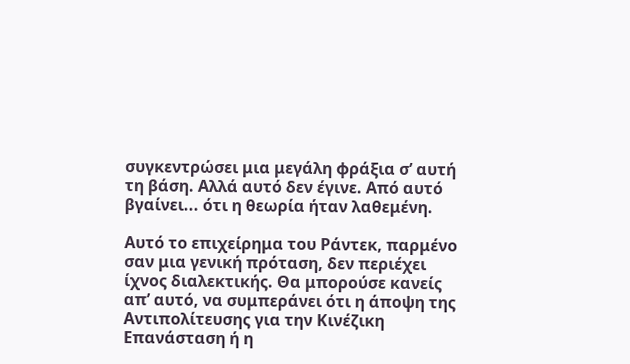συγκεντρώσει μια μεγάλη φράξια σ’ αυτή τη βάση. Αλλά αυτό δεν έγινε. Από αυτό βγαίνει... ότι η θεωρία ήταν λαθεμένη.

Αυτό το επιχείρημα του Ράντεκ, παρμένο σαν μια γενική πρόταση, δεν περιέχει ίχνος διαλεκτικής. Θα μπορούσε κανείς απ’ αυτό, να συμπεράνει ότι η άποψη της Αντιπολίτευσης για την Κινέζικη Επανάσταση ή η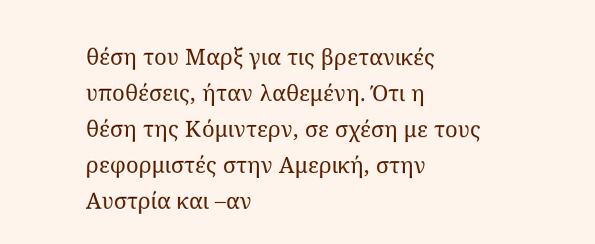θέση του Μαρξ για τις βρετανικές υποθέσεις, ήταν λαθεμένη. Ότι η θέση της Κόμιντερν, σε σχέση με τους ρεφορμιστές στην Αμερική, στην Αυστρία και –αν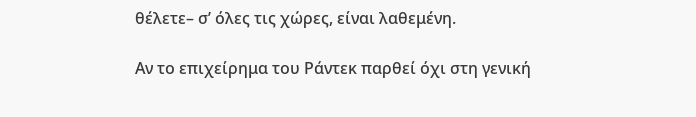θέλετε– σ’ όλες τις χώρες, είναι λαθεμένη.

Αν το επιχείρημα του Ράντεκ παρθεί όχι στη γενική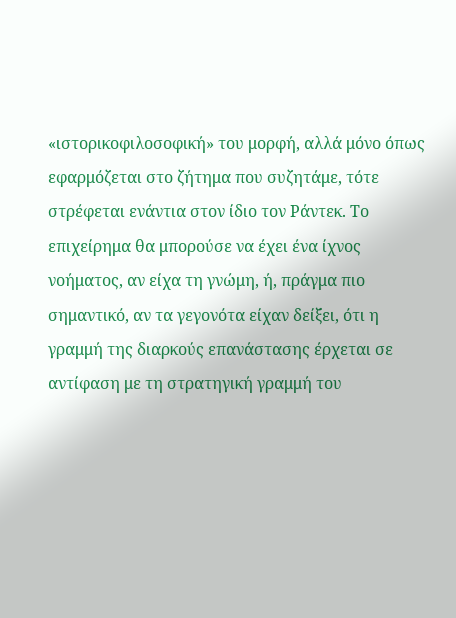«ιστορικοφιλοσοφική» του μορφή, αλλά μόνο όπως εφαρμόζεται στο ζήτημα που συζητάμε, τότε στρέφεται ενάντια στον ίδιο τον Ράντεκ. Το επιχείρημα θα μπορούσε να έχει ένα ίχνος νοήματος, αν είχα τη γνώμη, ή, πράγμα πιο σημαντικό, αν τα γεγονότα είχαν δείξει, ότι η γραμμή της διαρκούς επανάστασης έρχεται σε αντίφαση με τη στρατηγική γραμμή του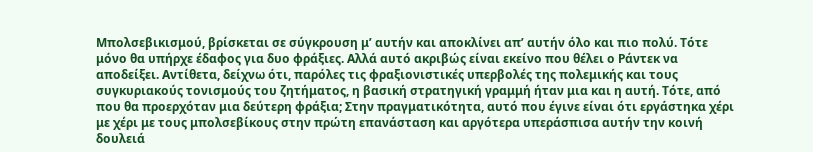Μπολσεβικισμού, βρίσκεται σε σύγκρουση μ’ αυτήν και αποκλίνει απ’ αυτήν όλο και πιο πολύ. Τότε μόνο θα υπήρχε έδαφος για δυο φράξιες. Αλλά αυτό ακριβώς είναι εκείνο που θέλει ο Ράντεκ να αποδείξει. Αντίθετα, δείχνω ότι, παρόλες τις φραξιονιστικές υπερβολές της πολεμικής και τους συγκυριακούς τονισμούς του ζητήματος, η βασική στρατηγική γραμμή ήταν μια και η αυτή. Τότε, από που θα προερχόταν μια δεύτερη φράξια; Στην πραγματικότητα, αυτό που έγινε είναι ότι εργάστηκα χέρι με χέρι με τους μπολσεβίκους στην πρώτη επανάσταση και αργότερα υπεράσπισα αυτήν την κοινή δουλειά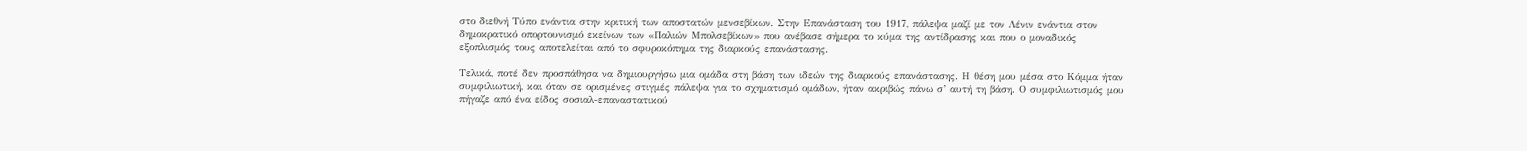στο διεθνή Τύπο ενάντια στην κριτική των αποστατών μενσεβίκων. Στην Επανάσταση του 1917, πάλεψα μαζί με τον Λένιν ενάντια στον δημοκρατικό οπορτουνισμό εκείνων των «Παλιών Μπολσεβίκων» που ανέβασε σήμερα το κύμα της αντίδρασης και που ο μοναδικός εξοπλισμός τους αποτελείται από το σφυροκόπημα της διαρκούς επανάστασης.

Τελικά, ποτέ δεν προσπάθησα να δημιουργήσω μια ομάδα στη βάση των ιδεών της διαρκούς επανάστασης. Η θέση μου μέσα στο Κόμμα ήταν συμφιλιωτική, και όταν σε ορισμένες στιγμές πάλεψα για το σχηματισμό ομάδων, ήταν ακριβώς πάνω σ’ αυτή τη βάση. Ο συμφιλιωτισμός μου πήγαζε από ένα είδος σοσιαλ-επαναστατικού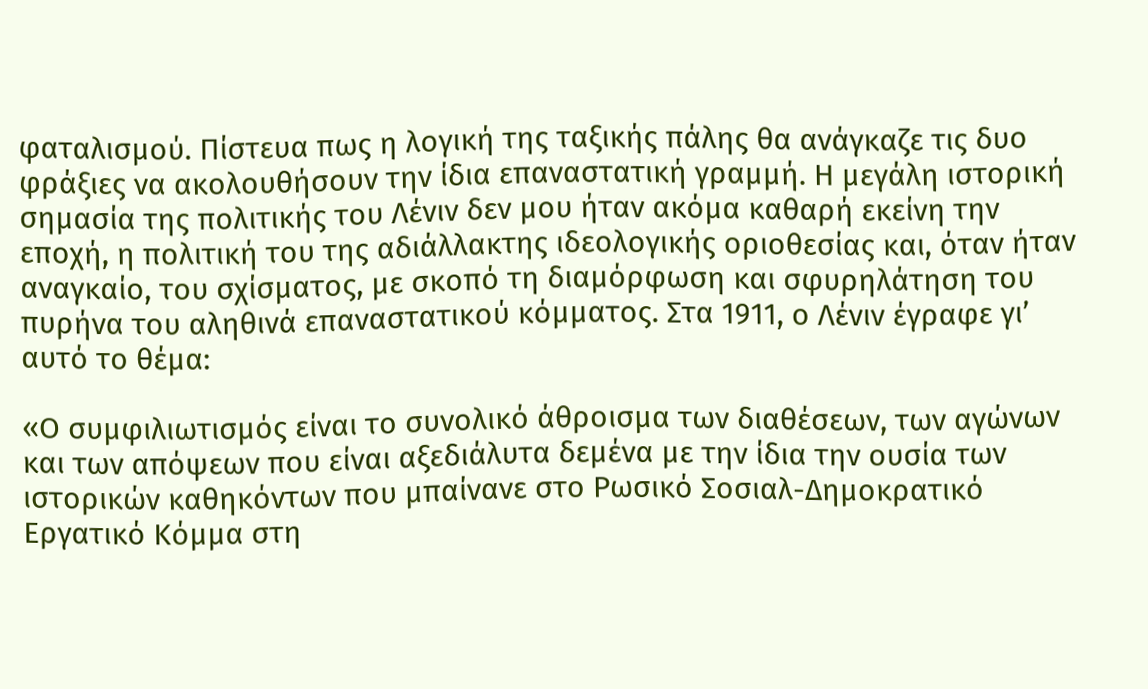φαταλισμού. Πίστευα πως η λογική της ταξικής πάλης θα ανάγκαζε τις δυο φράξιες να ακολουθήσουν την ίδια επαναστατική γραμμή. Η μεγάλη ιστορική σημασία της πολιτικής του Λένιν δεν μου ήταν ακόμα καθαρή εκείνη την εποχή, η πολιτική του της αδιάλλακτης ιδεολογικής οριοθεσίας και, όταν ήταν αναγκαίο, του σχίσματος, με σκοπό τη διαμόρφωση και σφυρηλάτηση του πυρήνα του αληθινά επαναστατικού κόμματος. Στα 1911, ο Λένιν έγραφε γι’ αυτό το θέμα:

«Ο συμφιλιωτισμός είναι το συνολικό άθροισμα των διαθέσεων, των αγώνων και των απόψεων που είναι αξεδιάλυτα δεμένα με την ίδια την ουσία των ιστορικών καθηκόντων που μπαίνανε στο Ρωσικό Σοσιαλ-Δημοκρατικό Εργατικό Κόμμα στη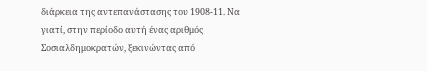διάρκεια της αντεπανάστασης του 1908-11. Να γιατί, στην περίοδο αυτή ένας αριθμός Σοσιαλδημοκρατών, ξεκινώντας από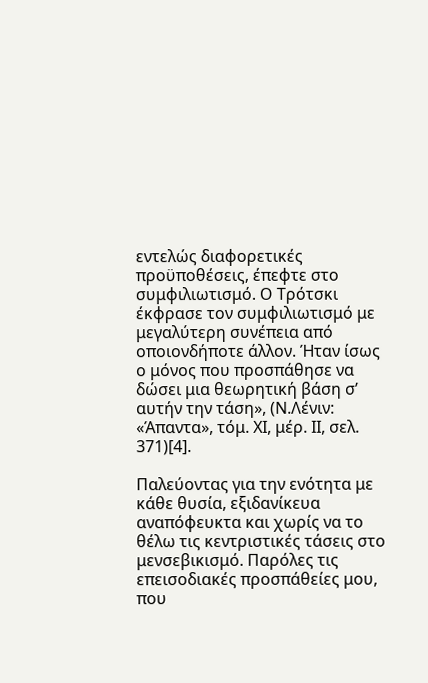εντελώς διαφορετικές προϋποθέσεις, έπεφτε στο συμφιλιωτισμό. Ο Τρότσκι έκφρασε τον συμφιλιωτισμό με μεγαλύτερη συνέπεια από οποιονδήποτε άλλον. Ήταν ίσως ο μόνος που προσπάθησε να δώσει μια θεωρητική βάση σ’ αυτήν την τάση», (Ν.Λένιν: «Άπαντα», τόμ. ΧΙ, μέρ. ΙΙ, σελ. 371)[4].

Παλεύοντας για την ενότητα με κάθε θυσία, εξιδανίκευα αναπόφευκτα και χωρίς να το θέλω τις κεντριστικές τάσεις στο μενσεβικισμό. Παρόλες τις επεισοδιακές προσπάθείες μου, που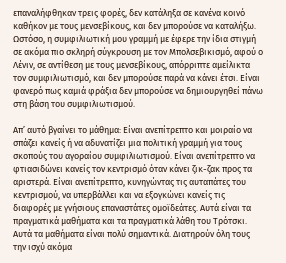επαναλήφθηκαν τρεις φορές, δεν κατάληξα σε κανένα κοινό καθήκον με τους μενσεβίκους, και δεν μπορούσε να καταλήξω. Ωστόσο, η συμφιλιωτική μου γραμμή με έφερε την ίδια στιγμή σε ακόμα πιο σκληρή σύγκρουση με τον Μπολσεβικισμό, αφού ο Λένιν, σε αντίθεση με τους μενσεβίκους, απόρριπτε αμείλικτα τον συμφιλιωτισμό, και δεν μπορούσε παρά να κάνει έτσι. Είναι φανερό πως καμιά φράξια δεν μπορούσε να δημιουργηθεί πάνω στη βάση του συμφιλιωτισμού.

Απ’ αυτό βγαίνει το μάθημα: Είναι ανεπίτρεπτο και μοιραίο να σπάζει κανείς ή να αδυνατίζει μια πολιτική γραμμή για τους σκοπούς του αγοραίου συμφιλιωτισμού. Είναι ανεπίτρεπτο να φτιασιδώνει κανείς τον κεντρισμό όταν κάνει ζικ-ζακ προς τα αριστερά. Είναι ανεπίτρεπτο, κυνηγώντας τις αυταπάτες του κεντρισμού, να υπερβάλλει και να εξογκώνει κανείς τις διαφορές με γνήσιους επαναστάτες ομοϊδεάτες. Αυτά είναι τα πραγματικά μαθήματα και τα πραγματικά λάθη του Τρότσκι. Αυτά τα μαθήματα είναι πολύ σημαντικά. Διατηρούν όλη τους την ισχύ ακόμα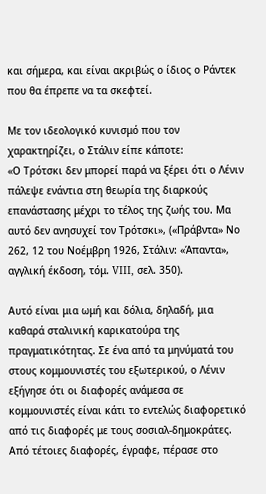και σήμερα, και είναι ακριβώς ο ίδιος ο Ράντεκ που θα έπρεπε να τα σκεφτεί.

Με τον ιδεολογικό κυνισμό που τον χαρακτηρίζει, ο Στάλιν είπε κάποτε:
«Ο Τρότσκι δεν μπορεί παρά να ξέρει ότι ο Λένιν πάλεψε ενάντια στη θεωρία της διαρκούς επανάστασης μέχρι το τέλος της ζωής του. Μα αυτό δεν ανησυχεί τον Τρότσκι», («Πράβντα» Νο 262, 12 του Νοέμβρη 1926, Στάλιν: «Άπαντα», αγγλική έκδοση, τόμ. VIII, σελ. 350).

Αυτό είναι μια ωμή και δόλια, δηλαδή, μια καθαρά σταλινική καρικατούρα της πραγματικότητας. Σε ένα από τα μηνύματά του στους κομμουνιστές του εξωτερικού, ο Λένιν εξήγησε ότι οι διαφορές ανάμεσα σε κομμουνιστές είναι κάτι το εντελώς διαφορετικό από τις διαφορές με τους σοσιαλ-δημοκράτες. Από τέτοιες διαφορές, έγραφε, πέρασε στο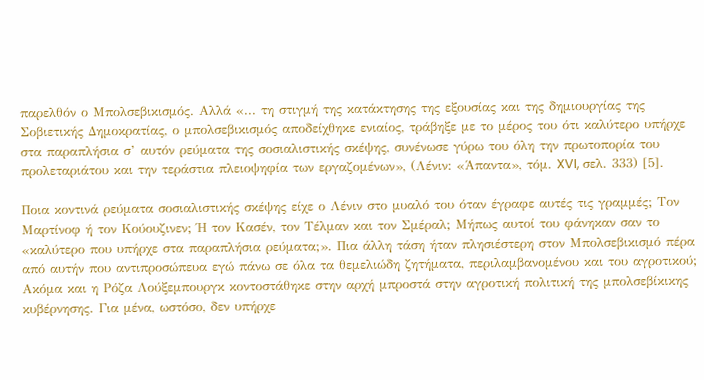παρελθόν ο Μπολσεβικισμός. Αλλά «... τη στιγμή της κατάκτησης της εξουσίας και της δημιουργίας της Σοβιετικής Δημοκρατίας, ο μπολσεβικισμός αποδείχθηκε ενιαίος, τράβηξε με το μέρος του ότι καλύτερο υπήρχε στα παραπλήσια σ’ αυτόν ρεύματα της σοσιαλιστικής σκέψης, συνένωσε γύρω του όλη την πρωτοπορία του προλεταριάτου και την τεράστια πλειοψηφία των εργαζομένων», (Λένιν: «Άπαντα», τόμ. XVI, σελ. 333) [5].

Ποια κοντινά ρεύματα σοσιαλιστικής σκέψης είχε ο Λένιν στο μυαλό του όταν έγραφε αυτές τις γραμμές; Τον Μαρτίνοφ ή τον Κούουζινεν; Ή τον Κασέν, τον Τέλμαν και τον Σμέραλ; Μήπως αυτοί του φάνηκαν σαν το «καλύτερο που υπήρχε στα παραπλήσια ρεύματα;». Πια άλλη τάση ήταν πλησιέστερη στον Μπολσεβικισμό πέρα από αυτήν που αντιπροσώπευα εγώ πάνω σε όλα τα θεμελιώδη ζητήματα, περιλαμβανομένου και του αγροτικού; Ακόμα και η Ρόζα Λούξεμπουργκ κοντοστάθηκε στην αρχή μπροστά στην αγροτική πολιτική της μπολσεβίκικης κυβέρνησης. Για μένα, ωστόσο, δεν υπήρχε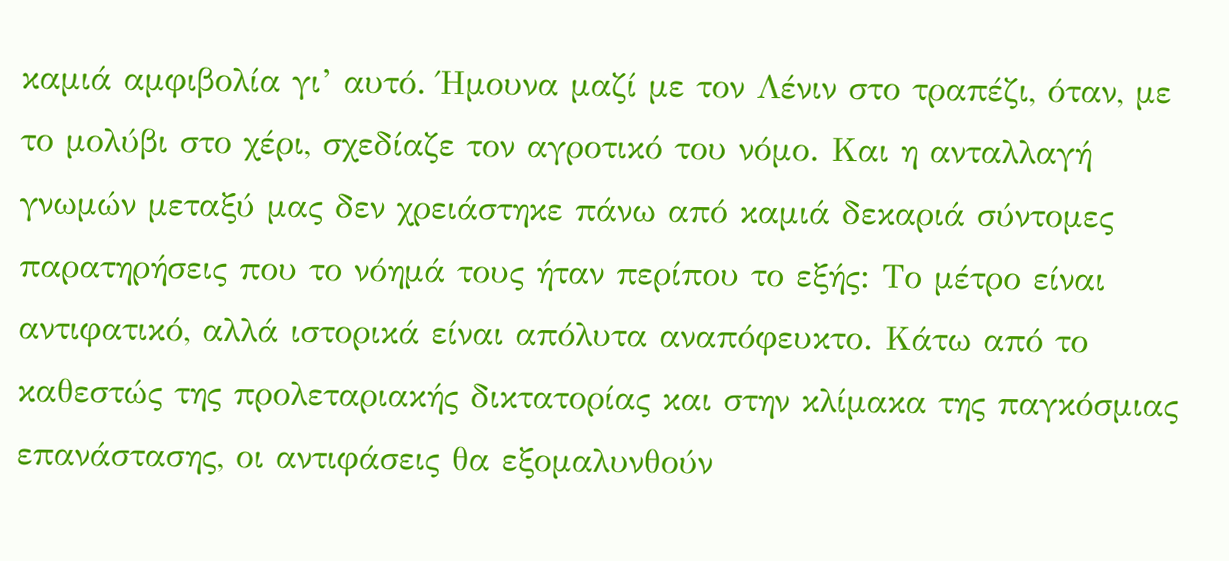καμιά αμφιβολία γι’ αυτό. Ήμουνα μαζί με τον Λένιν στο τραπέζι, όταν, με το μολύβι στο χέρι, σχεδίαζε τον αγροτικό του νόμο. Και η ανταλλαγή γνωμών μεταξύ μας δεν χρειάστηκε πάνω από καμιά δεκαριά σύντομες παρατηρήσεις που το νόημά τους ήταν περίπου το εξής: Το μέτρο είναι αντιφατικό, αλλά ιστορικά είναι απόλυτα αναπόφευκτο. Κάτω από το καθεστώς της προλεταριακής δικτατορίας και στην κλίμακα της παγκόσμιας επανάστασης, οι αντιφάσεις θα εξομαλυνθούν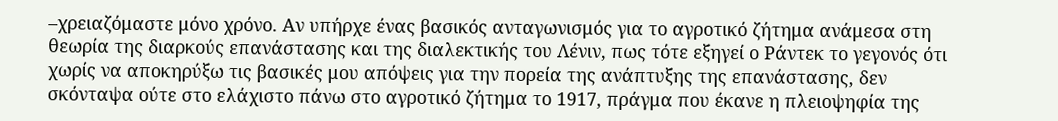–χρειαζόμαστε μόνο χρόνο. Αν υπήρχε ένας βασικός ανταγωνισμός για το αγροτικό ζήτημα ανάμεσα στη θεωρία της διαρκούς επανάστασης και της διαλεκτικής του Λένιν, πως τότε εξηγεί ο Ράντεκ το γεγονός ότι χωρίς να αποκηρύξω τις βασικές μου απόψεις για την πορεία της ανάπτυξης της επανάστασης, δεν σκόνταψα ούτε στο ελάχιστο πάνω στο αγροτικό ζήτημα το 1917, πράγμα που έκανε η πλειοψηφία της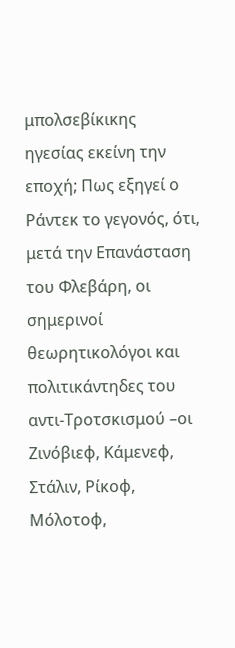μπολσεβίκικης ηγεσίας εκείνη την εποχή; Πως εξηγεί ο Ράντεκ το γεγονός, ότι, μετά την Επανάσταση του Φλεβάρη, οι σημερινοί θεωρητικολόγοι και πολιτικάντηδες του αντι-Τροτσκισμού –οι Ζινόβιεφ, Κάμενεφ, Στάλιν, Ρίκοφ, Μόλοτοφ,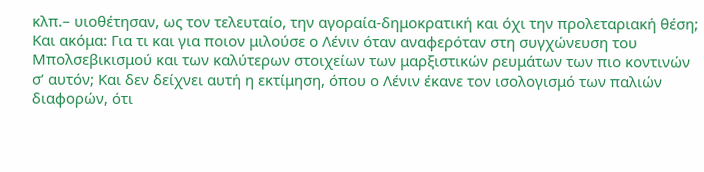κλπ.– υιοθέτησαν, ως τον τελευταίο, την αγοραία-δημοκρατική και όχι την προλεταριακή θέση; Και ακόμα: Για τι και για ποιον μιλούσε ο Λένιν όταν αναφερόταν στη συγχώνευση του Μπολσεβικισμού και των καλύτερων στοιχείων των μαρξιστικών ρευμάτων των πιο κοντινών σ’ αυτόν; Και δεν δείχνει αυτή η εκτίμηση, όπου ο Λένιν έκανε τον ισολογισμό των παλιών διαφορών, ότι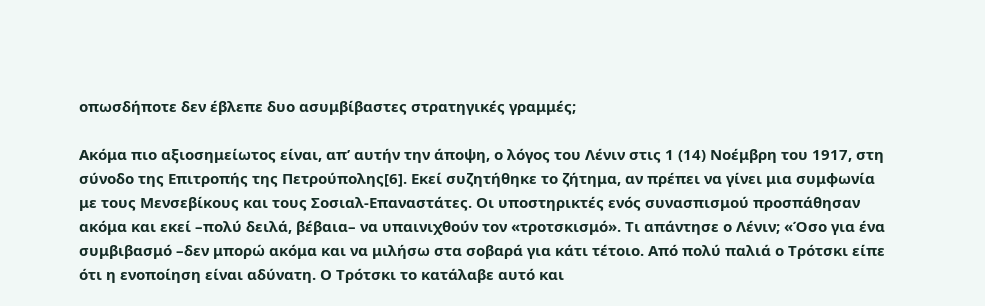οπωσδήποτε δεν έβλεπε δυο ασυμβίβαστες στρατηγικές γραμμές;

Ακόμα πιο αξιοσημείωτος είναι, απ’ αυτήν την άποψη, ο λόγος του Λένιν στις 1 (14) Νοέμβρη του 1917, στη σύνοδο της Επιτροπής της Πετρούπολης[6]. Εκεί συζητήθηκε το ζήτημα, αν πρέπει να γίνει μια συμφωνία με τους Μενσεβίκους και τους Σοσιαλ-Επαναστάτες. Οι υποστηρικτές ενός συνασπισμού προσπάθησαν ακόμα και εκεί –πολύ δειλά, βέβαια– να υπαινιχθούν τον «τροτσκισμό». Τι απάντησε ο Λένιν; «Όσο για ένα συμβιβασμό –δεν μπορώ ακόμα και να μιλήσω στα σοβαρά για κάτι τέτοιο. Από πολύ παλιά ο Τρότσκι είπε ότι η ενοποίηση είναι αδύνατη. Ο Τρότσκι το κατάλαβε αυτό και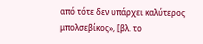από τότε δεν υπάρχει καλύτερος μπολσεβίκος», [βλ. το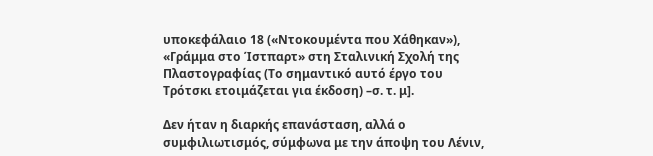υποκεφάλαιο 18 («Ντοκουμέντα που Χάθηκαν»), «Γράμμα στο Ίστπαρτ» στη Σταλινική Σχολή της Πλαστογραφίας (Το σημαντικό αυτό έργο του Τρότσκι ετοιμάζεται για έκδοση) –σ. τ. μ].

Δεν ήταν η διαρκής επανάσταση, αλλά ο συμφιλιωτισμός, σύμφωνα με την άποψη του Λένιν,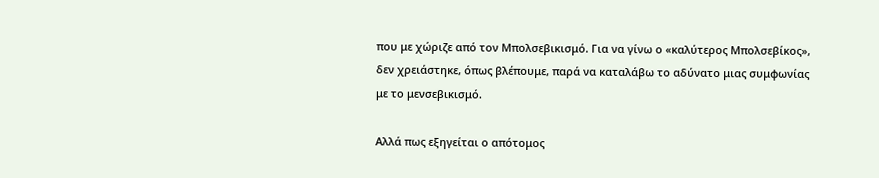που με χώριζε από τον Μπολσεβικισμό. Για να γίνω ο «καλύτερος Μπολσεβίκος», δεν χρειάστηκε, όπως βλέπουμε, παρά να καταλάβω το αδύνατο μιας συμφωνίας με το μενσεβικισμό.

Αλλά πως εξηγείται ο απότομος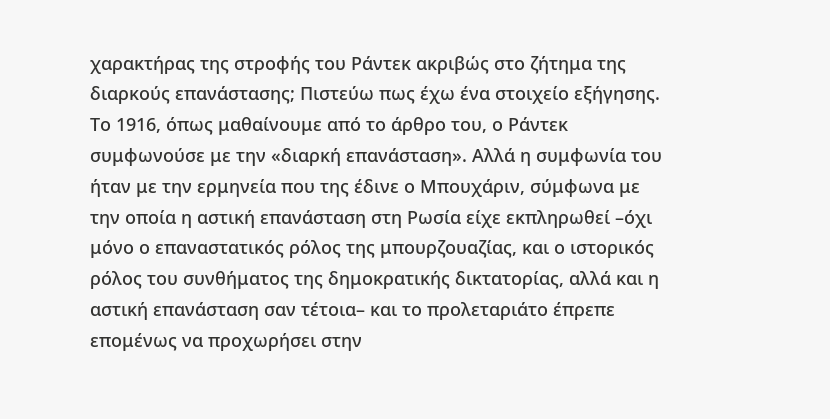χαρακτήρας της στροφής του Ράντεκ ακριβώς στο ζήτημα της διαρκούς επανάστασης; Πιστεύω πως έχω ένα στοιχείο εξήγησης. Το 1916, όπως μαθαίνουμε από το άρθρο του, ο Ράντεκ συμφωνούσε με την «διαρκή επανάσταση». Αλλά η συμφωνία του ήταν με την ερμηνεία που της έδινε ο Μπουχάριν, σύμφωνα με την οποία η αστική επανάσταση στη Ρωσία είχε εκπληρωθεί –όχι μόνο ο επαναστατικός ρόλος της μπουρζουαζίας, και ο ιστορικός ρόλος του συνθήματος της δημοκρατικής δικτατορίας, αλλά και η αστική επανάσταση σαν τέτοια– και το προλεταριάτο έπρεπε επομένως να προχωρήσει στην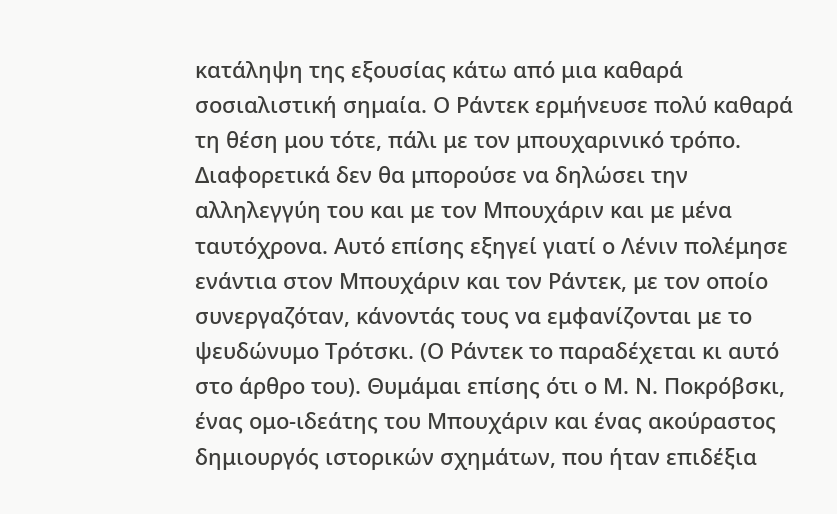κατάληψη της εξουσίας κάτω από μια καθαρά σοσιαλιστική σημαία. Ο Ράντεκ ερμήνευσε πολύ καθαρά τη θέση μου τότε, πάλι με τον μπουχαρινικό τρόπο. Διαφορετικά δεν θα μπορούσε να δηλώσει την αλληλεγγύη του και με τον Μπουχάριν και με μένα ταυτόχρονα. Αυτό επίσης εξηγεί γιατί ο Λένιν πολέμησε ενάντια στον Μπουχάριν και τον Ράντεκ, με τον οποίο συνεργαζόταν, κάνοντάς τους να εμφανίζονται με το ψευδώνυμο Τρότσκι. (Ο Ράντεκ το παραδέχεται κι αυτό στο άρθρο του). Θυμάμαι επίσης ότι ο Μ. Ν. Ποκρόβσκι, ένας ομο-ιδεάτης του Μπουχάριν και ένας ακούραστος δημιουργός ιστορικών σχημάτων, που ήταν επιδέξια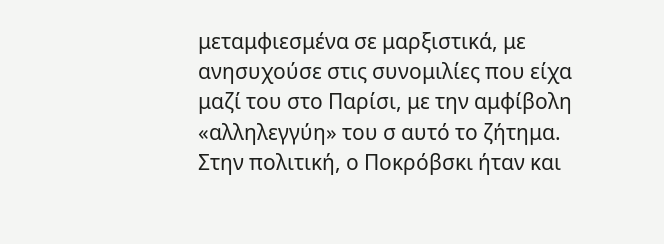μεταμφιεσμένα σε μαρξιστικά, με ανησυχούσε στις συνομιλίες που είχα μαζί του στο Παρίσι, με την αμφίβολη «αλληλεγγύη» του σ αυτό το ζήτημα. Στην πολιτική, ο Ποκρόβσκι ήταν και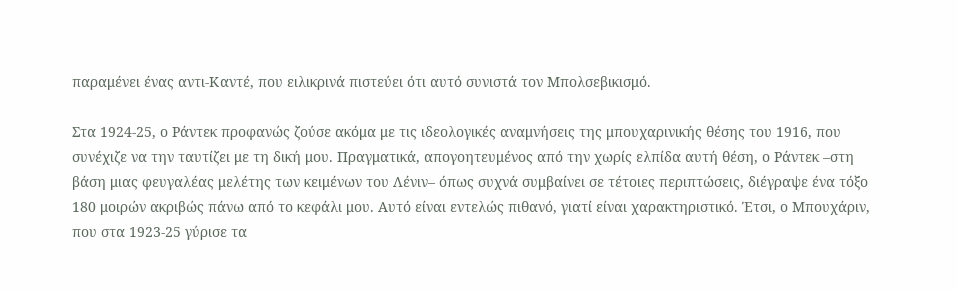παραμένει ένας αντι-Καντέ, που ειλικρινά πιστεύει ότι αυτό συνιστά τον Μπολσεβικισμό.

Στα 1924-25, ο Ράντεκ προφανώς ζούσε ακόμα με τις ιδεολογικές αναμνήσεις της μπουχαρινικής θέσης του 1916, που συνέχιζε να την ταυτίζει με τη δική μου. Πραγματικά, απογοητευμένος από την χωρίς ελπίδα αυτή θέση, ο Ράντεκ –στη βάση μιας φευγαλέας μελέτης των κειμένων του Λένιν– όπως συχνά συμβαίνει σε τέτοιες περιπτώσεις, διέγραψε ένα τόξο 180 μοιρών ακριβώς πάνω από το κεφάλι μου. Αυτό είναι εντελώς πιθανό, γιατί είναι χαρακτηριστικό. Έτσι, ο Μπουχάριν, που στα 1923-25 γύρισε τα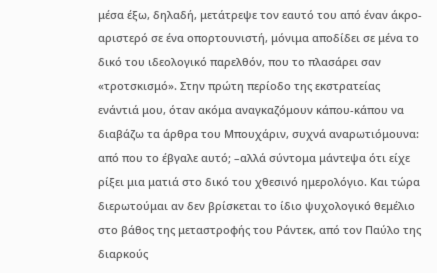μέσα έξω, δηλαδή, μετάτρεψε τον εαυτό του από έναν άκρο-αριστερό σε ένα οπορτουνιστή, μόνιμα αποδίδει σε μένα το δικό του ιδεολογικό παρελθόν, που το πλασάρει σαν «τροτσκισμό». Στην πρώτη περίοδο της εκστρατείας ενάντιά μου, όταν ακόμα αναγκαζόμουν κάπου-κάπου να διαβάζω τα άρθρα του Μπουχάριν, συχνά αναρωτιόμουνα: από που το έβγαλε αυτό; –αλλά σύντομα μάντεψα ότι είχε ρίξει μια ματιά στο δικό του χθεσινό ημερολόγιο. Και τώρα διερωτούμαι αν δεν βρίσκεται το ίδιο ψυχολογικό θεμέλιο στο βάθος της μεταστροφής του Ράντεκ, από τον Παύλο της διαρκούς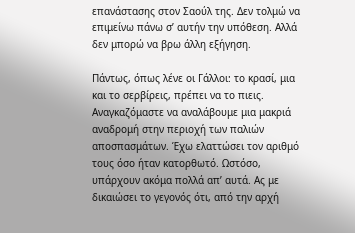επανάστασης στον Σαούλ της. Δεν τολμώ να επιμείνω πάνω σ’ αυτήν την υπόθεση. Αλλά δεν μπορώ να βρω άλλη εξήγηση.

Πάντως, όπως λένε οι Γάλλοι: το κρασί, μια και το σερβίρεις, πρέπει να το πιεις. Αναγκαζόμαστε να αναλάβουμε μια μακριά αναδρομή στην περιοχή των παλιών αποσπασμάτων. Έχω ελαττώσει τον αριθμό τους όσο ήταν κατορθωτό. Ωστόσο, υπάρχουν ακόμα πολλά απ’ αυτά. Ας με δικαιώσει το γεγονός ότι, από την αρχή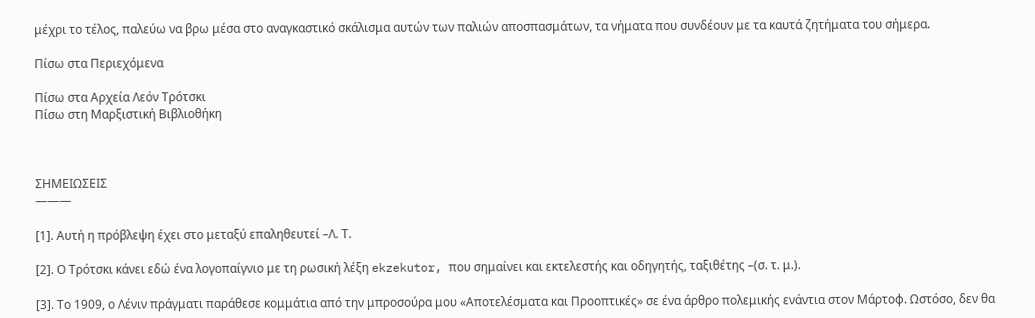μέχρι το τέλος, παλεύω να βρω μέσα στο αναγκαστικό σκάλισμα αυτών των παλιών αποσπασμάτων, τα νήματα που συνδέουν με τα καυτά ζητήματα του σήμερα.

Πίσω στα Περιεχόμενα

Πίσω στα Αρχεία Λεόν Τρότσκι
Πίσω στη Μαρξιστική Βιβλιοθήκη



ΣΗΜΕΙΩΣΕΙΣ
———

[1]. Αυτή η πρόβλεψη έχει στο μεταξύ επαληθευτεί –Λ. Τ.

[2]. Ο Τρότσκι κάνει εδώ ένα λογοπαίγνιο με τη ρωσική λέξη ekzekutor, που σημαίνει και εκτελεστής και οδηγητής, ταξιθέτης –(σ. τ. μ.).

[3]. Το 1909, ο Λένιν πράγματι παράθεσε κομμάτια από την μπροσούρα μου «Αποτελέσματα και Προοπτικές» σε ένα άρθρο πολεμικής ενάντια στον Μάρτοφ. Ωστόσο, δεν θα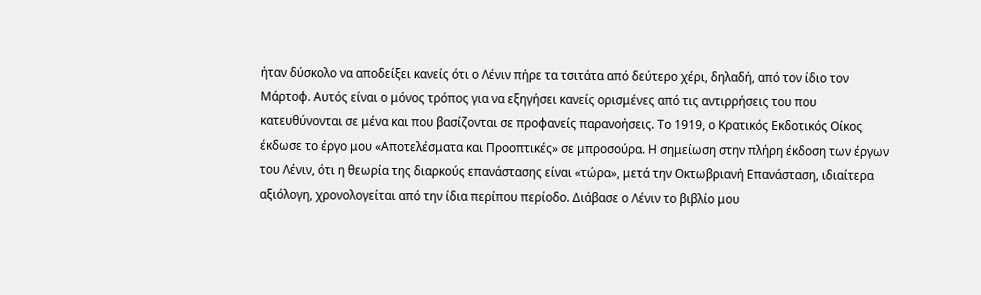ήταν δύσκολο να αποδείξει κανείς ότι ο Λένιν πήρε τα τσιτάτα από δεύτερο χέρι, δηλαδή, από τον ίδιο τον Μάρτοφ. Αυτός είναι ο μόνος τρόπος για να εξηγήσει κανείς ορισμένες από τις αντιρρήσεις του που κατευθύνονται σε μένα και που βασίζονται σε προφανείς παρανοήσεις. Το 1919, ο Κρατικός Εκδοτικός Οίκος έκδωσε το έργο μου «Αποτελέσματα και Προοπτικές» σε μπροσούρα. Η σημείωση στην πλήρη έκδοση των έργων του Λένιν, ότι η θεωρία της διαρκούς επανάστασης είναι «τώρα», μετά την Οκτωβριανή Επανάσταση, ιδιαίτερα αξιόλογη, χρονολογείται από την ίδια περίπου περίοδο. Διάβασε ο Λένιν το βιβλίο μου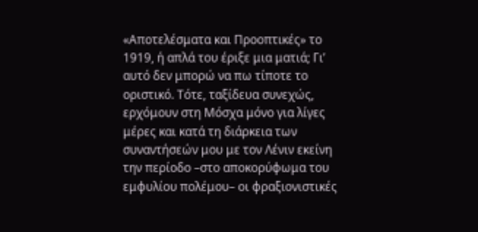«Αποτελέσματα και Προοπτικές» το 1919, ή απλά του έριξε μια ματιά; Γι’ αυτό δεν μπορώ να πω τίποτε το οριστικό. Τότε, ταξίδευα συνεχώς, ερχόμουν στη Μόσχα μόνο για λίγες μέρες και κατά τη διάρκεια των συναντήσεών μου με τον Λένιν εκείνη την περίοδο –στο αποκορύφωμα του εμφυλίου πολέμου– οι φραξιονιστικές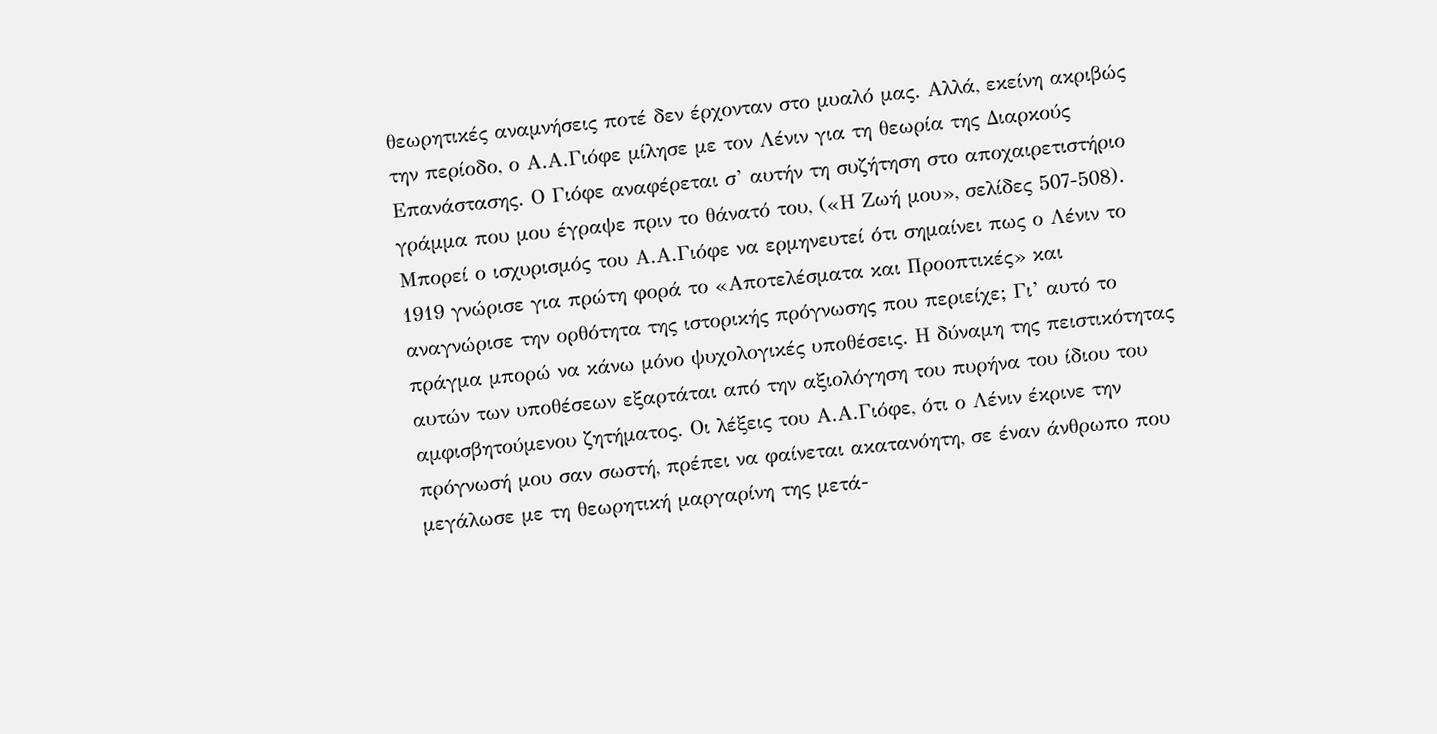θεωρητικές αναμνήσεις ποτέ δεν έρχονταν στο μυαλό μας. Αλλά, εκείνη ακριβώς την περίοδο, ο Α.Α.Γιόφε μίλησε με τον Λένιν για τη θεωρία της Διαρκούς Επανάστασης. Ο Γιόφε αναφέρεται σ’ αυτήν τη συζήτηση στο αποχαιρετιστήριο γράμμα που μου έγραψε πριν το θάνατό του, («Η Ζωή μου», σελίδες 507-508). Μπορεί ο ισχυρισμός του Α.Α.Γιόφε να ερμηνευτεί ότι σημαίνει πως ο Λένιν το 1919 γνώρισε για πρώτη φορά το «Αποτελέσματα και Προοπτικές» και αναγνώρισε την ορθότητα της ιστορικής πρόγνωσης που περιείχε; Γι’ αυτό το πράγμα μπορώ να κάνω μόνο ψυχολογικές υποθέσεις. Η δύναμη της πειστικότητας αυτών των υποθέσεων εξαρτάται από την αξιολόγηση του πυρήνα του ίδιου του αμφισβητούμενου ζητήματος. Οι λέξεις του Α.Α.Γιόφε, ότι ο Λένιν έκρινε την πρόγνωσή μου σαν σωστή, πρέπει να φαίνεται ακατανόητη, σε έναν άνθρωπο που μεγάλωσε με τη θεωρητική μαργαρίνη της μετά-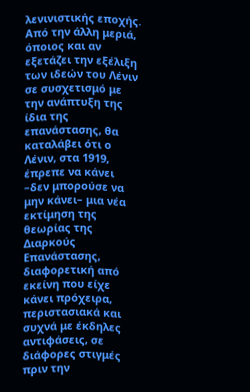λενινιστικής εποχής. Από την άλλη μεριά, όποιος και αν εξετάζει την εξέλιξη των ιδεών του Λένιν σε συσχετισμό με την ανάπτυξη της ίδια της επανάστασης, θα καταλάβει ότι ο Λένιν, στα 1919, έπρεπε να κάνει –δεν μπορούσε να μην κάνει– μια νέα εκτίμηση της θεωρίας της Διαρκούς Επανάστασης, διαφορετική από εκείνη που είχε κάνει πρόχειρα, περιστασιακά και συχνά με έκδηλες αντιφάσεις, σε διάφορες στιγμές πριν την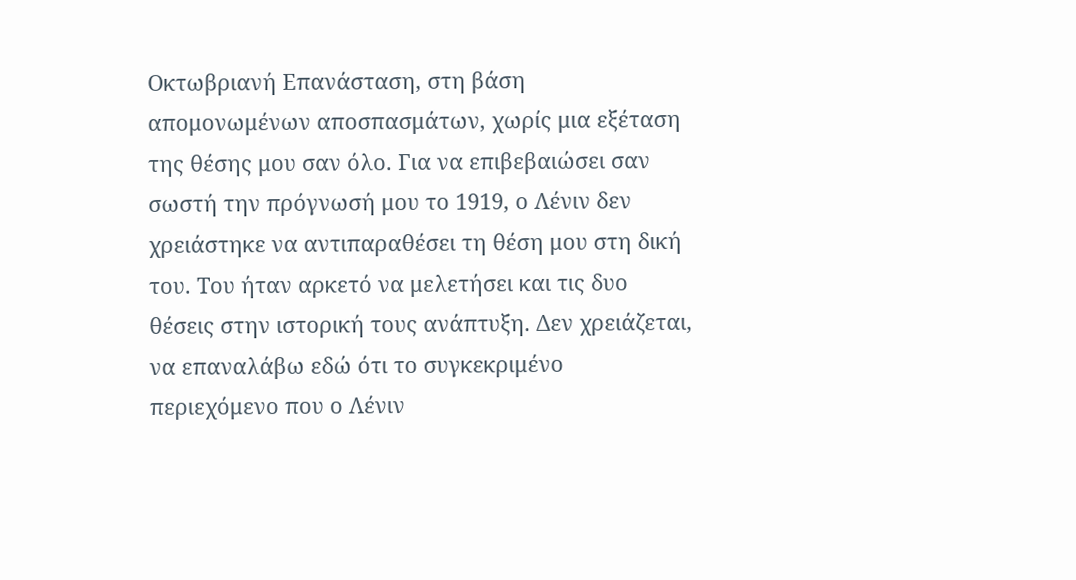Οκτωβριανή Επανάσταση, στη βάση απομονωμένων αποσπασμάτων, χωρίς μια εξέταση της θέσης μου σαν όλο. Για να επιβεβαιώσει σαν σωστή την πρόγνωσή μου το 1919, ο Λένιν δεν χρειάστηκε να αντιπαραθέσει τη θέση μου στη δική του. Του ήταν αρκετό να μελετήσει και τις δυο θέσεις στην ιστορική τους ανάπτυξη. Δεν χρειάζεται, να επαναλάβω εδώ ότι το συγκεκριμένο περιεχόμενο που ο Λένιν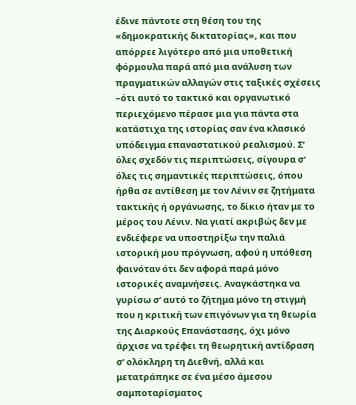έδινε πάντοτε στη θέση του της «δημοκρατικής δικτατορίας», και που απόρρεε λιγότερο από μια υποθετική φόρμουλα παρά από μια ανάλυση των πραγματικών αλλαγών στις ταξικές σχέσεις –ότι αυτό το τακτικό και οργανωτικό περιεχόμενο πέρασε μια για πάντα στα κατάστιχα της ιστορίας σαν ένα κλασικό υπόδειγμα επαναστατικού ρεαλισμού. Σ’ όλες σχεδόν τις περιπτώσεις, σίγουρα σ’ όλες τις σημαντικές περιπτώσεις, όπου ήρθα σε αντίθεση με τον Λένιν σε ζητήματα τακτικής ή οργάνωσης, το δίκιο ήταν με το μέρος του Λένιν. Να γιατί ακριβώς δεν με ενδιέφερε να υποστηρίξω την παλιά ιστορική μου πρόγνωση, αφού η υπόθεση φαινόταν ότι δεν αφορά παρά μόνο ιστορικές αναμνήσεις. Αναγκάστηκα να γυρίσω σ’ αυτό το ζήτημα μόνο τη στιγμή που η κριτική των επιγόνων για τη θεωρία της Διαρκούς Επανάστασης, όχι μόνο άρχισε να τρέφει τη θεωρητική αντίδραση σ’ ολόκληρη τη Διεθνή, αλλά και μετατράπηκε σε ένα μέσο άμεσου σαμποταρίσματος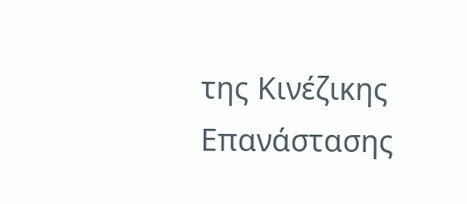της Κινέζικης Επανάστασης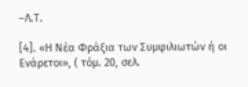–Λ.Τ.

[4]. «Η Νέα Φράξια των Συμφιλιωτών ή οι Ενάρετοι», ( τόμ. 20, σελ.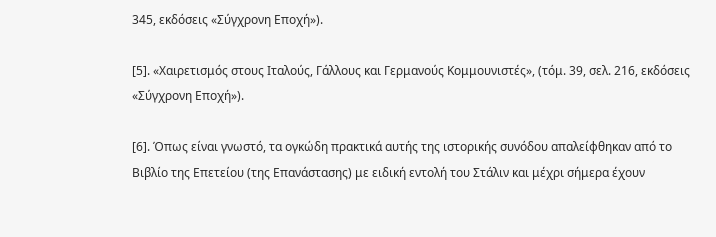345, εκδόσεις «Σύγχρονη Εποχή»).

[5]. «Χαιρετισμός στους Ιταλούς, Γάλλους και Γερμανούς Κομμουνιστές», (τόμ. 39, σελ. 216, εκδόσεις «Σύγχρονη Εποχή»).

[6]. Όπως είναι γνωστό, τα ογκώδη πρακτικά αυτής της ιστορικής συνόδου απαλείφθηκαν από το Βιβλίο της Επετείου (της Επανάστασης) με ειδική εντολή του Στάλιν και μέχρι σήμερα έχουν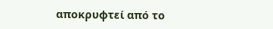αποκρυφτεί από το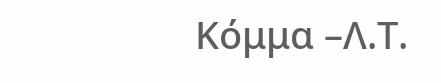Κόμμα –Λ.Τ.